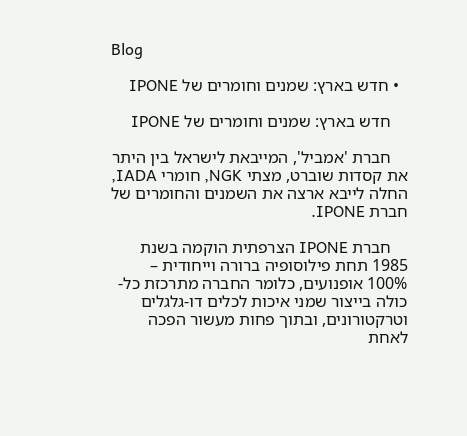Blog

  • חדש בארץ: שמנים וחומרים של IPONE

    חדש בארץ: שמנים וחומרים של IPONE

    חברת 'אמביל', המייבאת לישראל בין היתר את קסדות שוברט, מצתי NGK, חומרי IADA, החלה לייבא ארצה את השמנים והחומרים של חברת IPONE.

    חברת IPONE הצרפתית הוקמה בשנת 1985 תחת פילוסופיה ברורה וייחודית – 100% אופנועים, כלומר החברה מתרכזת כל-כולה בייצור שמני איכות לכלים דו-גלגלים וטרקטורונים, ובתוך פחות מעשור הפכה לאחת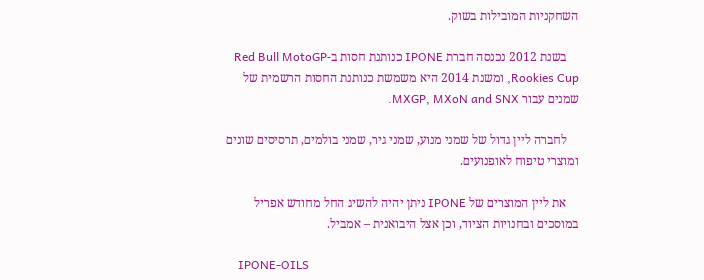השחקניות המובילות בשוק.

    בשנת 2012 נכנסה חברת IPONE כנותנת חסות ב-Red Bull MotoGP Rookies Cup, ומשנת 2014 היא משמשת כנותנת החסות הרשמית של שמנים עבור MXGP, MXoN and SNX.

    לחברה ליין גדול של שמני מנוע, שמני גיר, שמני בולמים, תרסיסים שונים ומוצרי טיפוח לאופנועים.

    את ליין המוצרים של IPONE ניתן יהיה להשיג החל מחודש אפריל במוסכים ובחנויות הציוד, וכן אצל היבואנית – אמביל.

    IPONE-OILS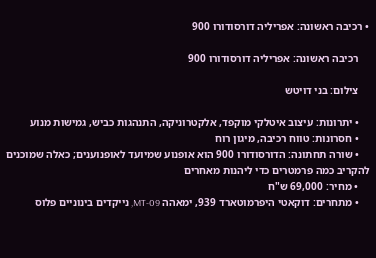• רכיבה ראשונה: אפריליה דורסודורו 900

    רכיבה ראשונה: אפריליה דורסודורו 900

    צילום: בני דויטש

    • יתרונות: עיצוב איטלקי מוקפד, אלקטרוניקה, התנהגות כביש, גמישות מנוע
    • חסרונות: טווח רכיבה, מיגון רוח
    • שורה תחתונה: הדורסודורו 900 הוא אופנוע שמיועד לאופנוענים; כאלה שמוכנים להקריב כמה פרמטרים כדי ליהנות מאחרים
    • מחיר: 69,000 ש"ח
    • מתחרים: דוקאטי היפרמוטארד 939, ימאהה MT-09, נייקדים בינוניים פלוס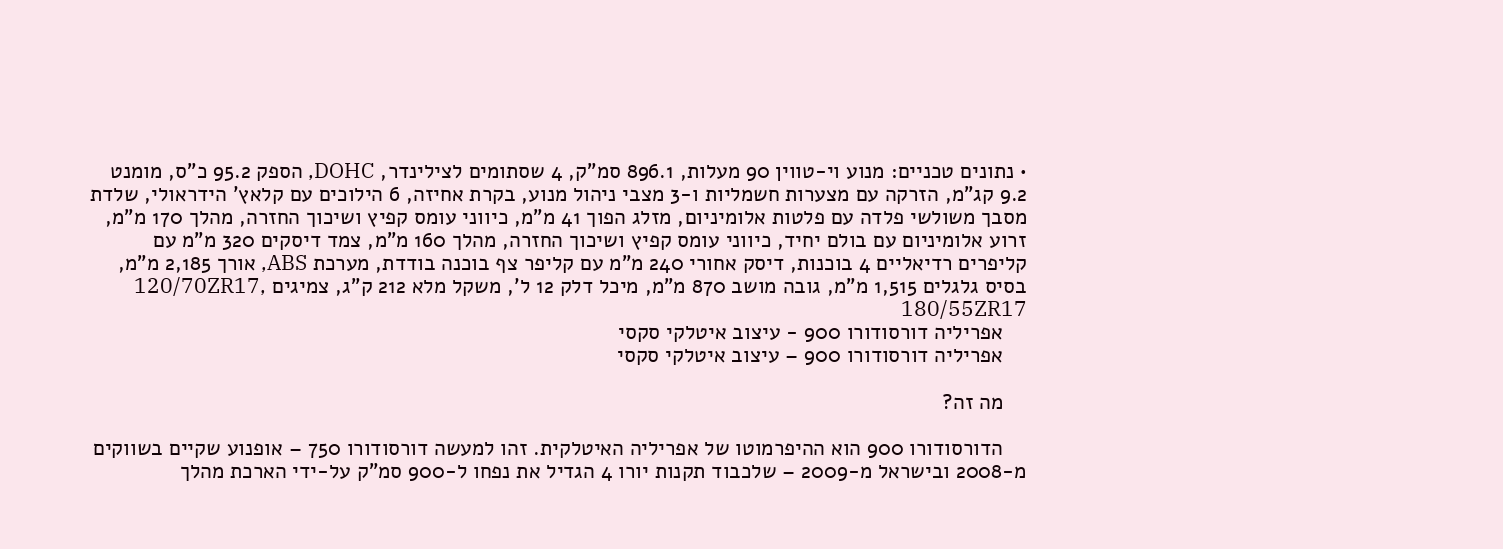• נתונים טכניים: מנוע וי-טווין 90 מעלות, 896.1 סמ"ק, 4 שסתומים לצילינדר, DOHC, הספק 95.2 כ"ס, מומנט 9.2 קג"מ, הזרקה עם מצערות חשמליות ו-3 מצבי ניהול מנוע, בקרת אחיזה, 6 הילוכים עם קלאץ' הידראולי, שלדת מסבך משולשי פלדה עם פלטות אלומיניום, מזלג הפוך 41 מ"מ, כיווני עומס קפיץ ושיכוך החזרה, מהלך 170 מ"מ, זרוע אלומיניום עם בולם יחיד, כיווני עומס קפיץ ושיכוך החזרה, מהלך 160 מ"מ, צמד דיסקים 320 מ"מ עם קליפרים רדיאליים 4 בוכנות, דיסק אחורי 240 מ"מ עם קליפר צף בוכנה בודדת, מערכת ABS, אורך 2,185 מ"מ, בסיס גלגלים 1,515 מ"מ, גובה מושב 870 מ"מ, מיכל דלק 12 ל', משקל מלא 212 ק"ג, צמיגים 120/70ZR17, 180/55ZR17
    אפריליה דורסודורו 900 - עיצוב איטלקי סקסי
    אפריליה דורסודורו 900 – עיצוב איטלקי סקסי

    מה זה?

    הדורסודורו 900 הוא ההיפרמוטו של אפריליה האיטלקית. זהו למעשה דורסודורו 750 – אופנוע שקיים בשווקים מ-2008 ובישראל מ-2009 – שלכבוד תקנות יורו 4 הגדיל את נפחו ל-900 סמ"ק על-ידי הארכת מהלך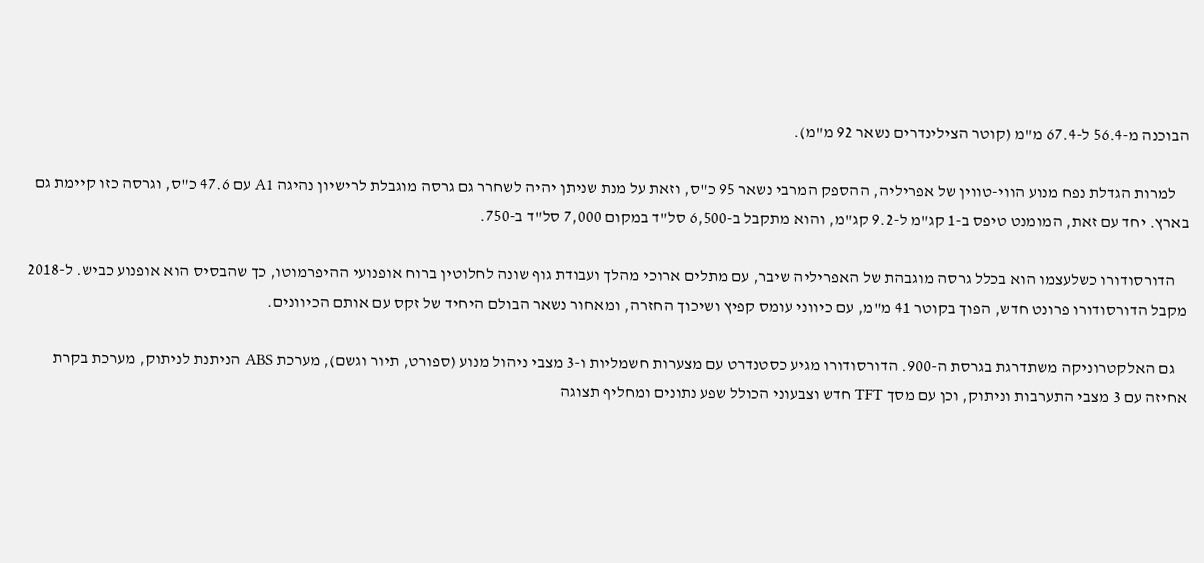הבוכנה מ-56.4 ל-67.4 מ"מ (קוטר הצילינדרים נשאר 92 מ"מ).

    למרות הגדלת נפח מנוע הווי-טווין של אפריליה, ההספק המרבי נשאר 95 כ"ס, וזאת על מנת שניתן יהיה לשחרר גם גרסה מוגבלת לרישיון נהיגה A1 עם 47.6 כ"ס, וגרסה כזו קיימת גם בארץ. יחד עם זאת, המומנט טיפס ב-1 קג"מ ל-9.2 קג"מ, והוא מתקבל ב-6,500 סל"ד במקום 7,000 סל"ד ב-750.

    הדורסודורו כשלעצמו הוא בכלל גרסה מוגבהת של האפריליה שיבר, עם מתלים ארוכי מהלך ועבודת גוף שונה לחלוטין ברוח אופנועי ההיפרמוטו, כך שהבסיס הוא אופנוע כביש. ל-2018 מקבל הדורסודורו פרונט חדש, הפוך בקוטר 41 מ"מ, עם כיווני עומס קפיץ ושיכוך החזרה, ומאחור נשאר הבולם היחיד של זקס עם אותם הכיוונים.

    גם האלקטרוניקה משתדרגת בגרסת ה-900. הדורסודורו מגיע כסטנדרט עם מצערות חשמליות ו-3 מצבי ניהול מנוע (ספורט, תיור וגשם), מערכת ABS הניתנת לניתוק, מערכת בקרת אחיזה עם 3 מצבי התערבות וניתוק, וכן עם מסך TFT חדש וצבעוני הכולל שפע נתונים ומחליף תצוגה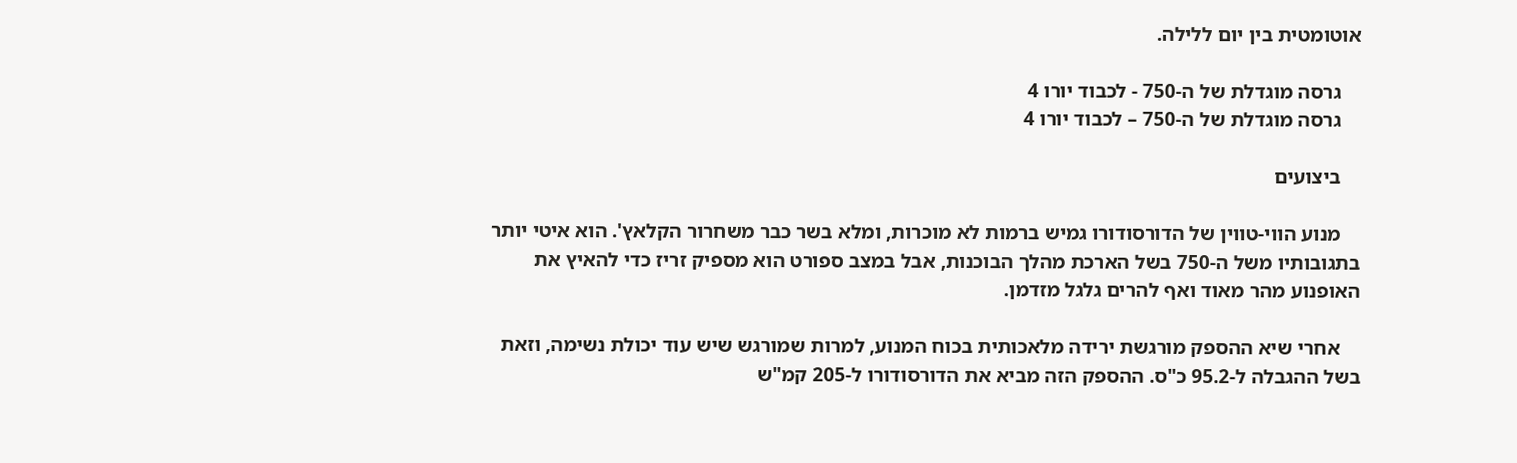אוטומטית בין יום ללילה.

    גרסה מוגדלת של ה-750 - לכבוד יורו 4
    גרסה מוגדלת של ה-750 – לכבוד יורו 4

    ביצועים

    מנוע הווי-טווין של הדורסודורו גמיש ברמות לא מוכרות, ומלא בשר כבר משחרור הקלאץ'. הוא איטי יותר בתגובותיו משל ה-750 בשל הארכת מהלך הבוכנות, אבל במצב ספורט הוא מספיק זריז כדי להאיץ את האופנוע מהר מאוד ואף להרים גלגל מזדמן.

    אחרי שיא ההספק מורגשת ירידה מלאכותית בכוח המנוע, למרות שמורגש שיש עוד יכולת נשימה, וזאת בשל ההגבלה ל-95.2 כ"ס. ההספק הזה מביא את הדורסודורו ל-205 קמ"ש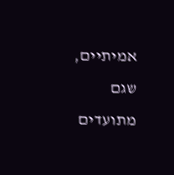אמיתיים, שגם מתועדים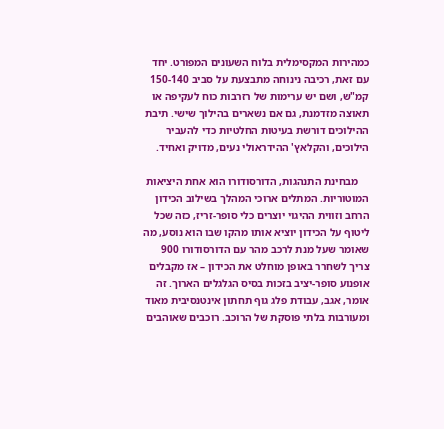כמהירות המקסימלית בלוח השעונים המפורט. יחד עם זאת, רכיבה נינוחה מתבצעת על סביב 150-140 קמ"ש, ושם יש ערימות של רזרבות כוח לעקיפה או תאוצה מזדמנת, גם אם נשארים בהילוך שישי. תיבת ההילוכים דורשת בעיטות החלטיות כדי להעביר הילוכים, והקלאץ' ההידראולי נעים, מדויק ואחיד.

    מבחינת התנהגות, הדורסודורו הוא אחת היציאות המוטוריות. המתלים ארוכי המהלך בשילוב הכידון הרחב וזווית ההיגוי יוצרים כלי סופר-זריז, כזה שכל ליטוף על הכידון יוציא אותו מהקו שבו הוא נוסע, מה שאומר שעל מנת לרכב מהר עם הדורסודורו 900 צריך לשחרר באופן מוחלט את הכידון – אז מקבלים אופנוע סופר-יציב בזכות בסיס הגלגלים הארוך. זה אומר, אגב, עבודת פלג גוף תחתון אינטנסיבית מאוד ומעורבות בלתי פוסקת של הרוכב. רוכבים שאוהבים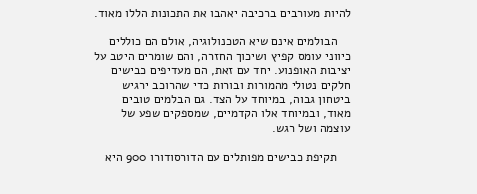להיות מעורבים ברכיבה יאהבו את התכונות הללו מאוד.

    הבולמים אינם שיא הטכנולוגיה, אולם הם כוללים כיווני עומס קפיץ ושיכוך החזרה, והם שומרים היטב על יציבות האופנוע. יחד עם זאת, הם מעדיפים כבישים חלקים נטולי מהמורות ובורות כדי שהרוכב ירגיש ביטחון גבוה, במיוחד על הצד. גם הבלמים טובים מאוד, ובמיוחד אלו הקדמיים, שמספקים שפע של עוצמה ושל רגש.

    תקיפת כבישים מפותלים עם הדורסודורו 900 היא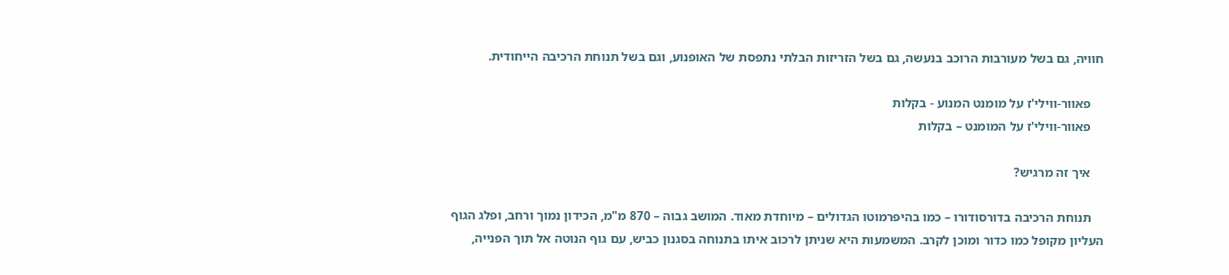חוויה, גם בשל מעורבות הרוכב בנעשה, גם בשל הזריזות הבלתי נתפסת של האופנוע, וגם בשל תנוחת הרכיבה הייחודית.

    פאוור-ווילי'ז על מומנט המנוע - בקלות
    פאוור-ווילי'ז על המומנט – בקלות

    איך זה מרגיש?

    תנוחת הרכיבה בדורסודורו – כמו בהיפרמוטו הגדולים – מיוחדת מאוד. המושב גבוה – 870 מ"מ, הכידון נמוך ורחב, ופלג הגוף העליון מקופל כמו כדור ומוכן לקרב. המשמעות היא שניתן לרכוב איתו בתנוחה בסגנון כביש, עם גוף הנוטה אל תוך הפנייה,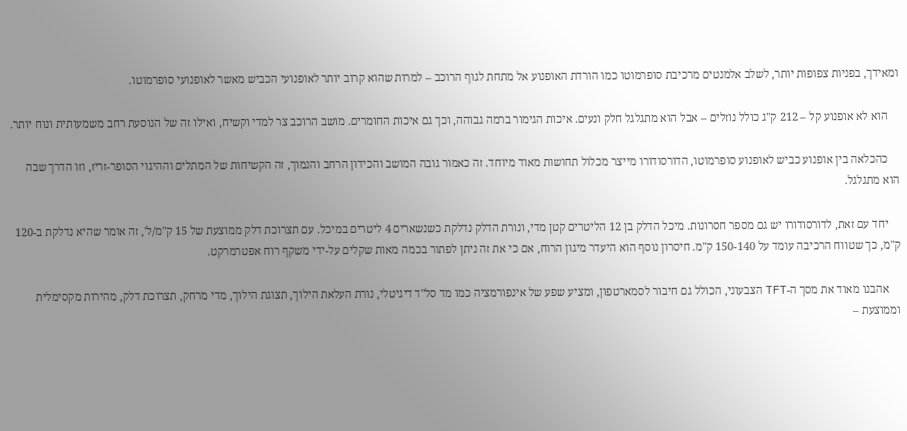ומאידך, בפניות צפופות יותר, לשלב אלמנטים מרכיבת סופרמוטו כמו הורדת האופנוע אל מתחת לגוף הרוכב – למרות שהוא קרוב יותר לאופנועי הכביש מאשר לאופנועי סופרמוטו.

    הוא לא אופנוע קל – 212 ק"ג כולל נוזלים – אבל הוא מתגלגל חלק ונעים. איכות הגימור ברמה גבוהה, וכך גם איכות החומרים. מושב הרוכב צר למדי וקשיח, ואילו זה של הנוסעת רחב משמעותית ונוח יותר.

    כהכלאה בין אופנוע כביש לאופנוע סופרמוטו, הדורסודורו מייצר מכלול תחושות מאוד מיוחד. זה כאמור גובה המושב והכידון הרחב והנמוך, זה הקשיחות של המתלים וההיגוי הסופר-זריז, וזו הדרך שבה הוא מתגלגל.

    יחד עם זאת, לדורסודורו יש גם מספר חסרונות. מיכל הדלק בן 12 הליטרים קטן מדי, ונורת הדלק נדלקת כשנשארים 4 ליטרים במיכל. עם תצרוכת דלק ממוצעת של 15 ק"מ/ל', זה אומר שהיא נדלקת ב-120 ק"מ, כך שטווח הרכיבה עומד על 150-140 ק"מ. חיסרון נוסף הוא היעדר מיגון הרוח, אם כי את זה ניתן לפתור בכמה מאות שקלים על-ידי משקף רוח אפטרמרקט.

    אהבנו מאוד את מסך ה-TFT הצבעוני, הכולל גם חיבור לסמארטפון, ומציע שפע של אינפורמציה כמו מד סל"ד דיגיטלי, נורת העלאת הילוך, תצוגת הילוך, מדי מרחק, תצרוכת דלק, מהירות מקסימלית וממוצעת –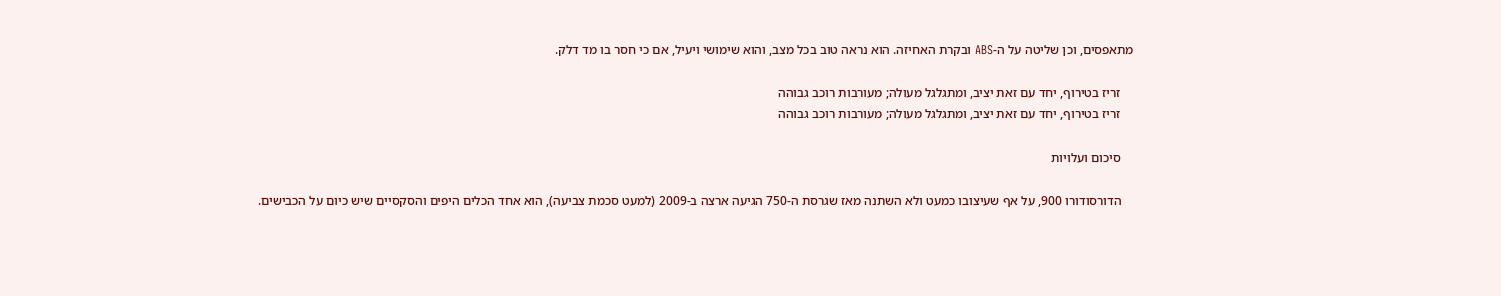מתאפסים, וכן שליטה על ה-ABS ובקרת האחיזה. הוא נראה טוב בכל מצב, והוא שימושי ויעיל, אם כי חסר בו מד דלק.

    זריז בטירוף, יחד עם זאת יציב, ומתגלגל מעולה; מעורבות רוכב גבוהה
    זריז בטירוף, יחד עם זאת יציב, ומתגלגל מעולה; מעורבות רוכב גבוהה

    סיכום ועלויות

    הדורסודורו 900, על אף שעיצובו כמעט ולא השתנה מאז שגרסת ה-750 הגיעה ארצה ב-2009 (למעט סכמת צביעה), הוא אחד הכלים היפים והסקסיים שיש כיום על הכבישים.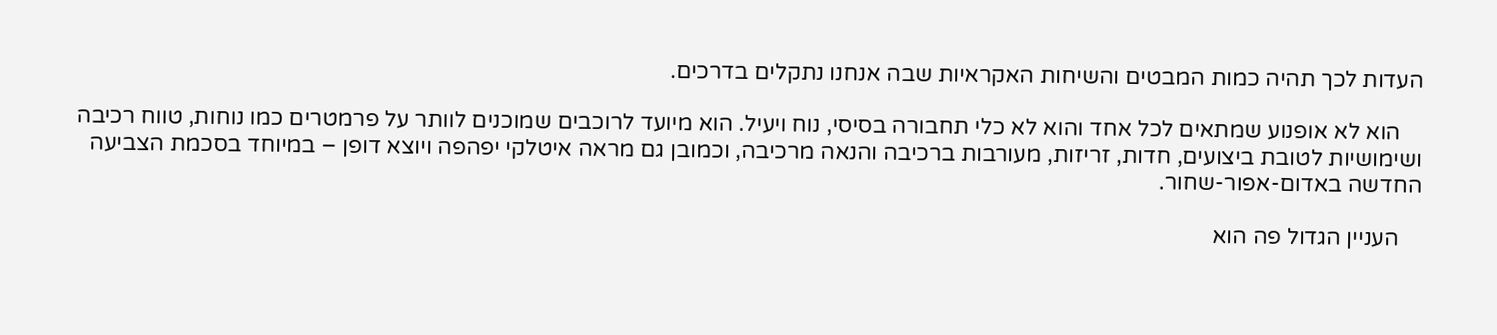העדות לכך תהיה כמות המבטים והשיחות האקראיות שבה אנחנו נתקלים בדרכים.

    הוא לא אופנוע שמתאים לכל אחד והוא לא כלי תחבורה בסיסי, נוח ויעיל. הוא מיועד לרוכבים שמוכנים לוותר על פרמטרים כמו נוחות, טווח רכיבה ושימושיות לטובת ביצועים, חדות, זריזות, מעורבות ברכיבה והנאה מרכיבה, וכמובן גם מראה איטלקי יפהפה ויוצא דופן – במיוחד בסכמת הצביעה החדשה באדום-אפור-שחור.

    העניין הגדול פה הוא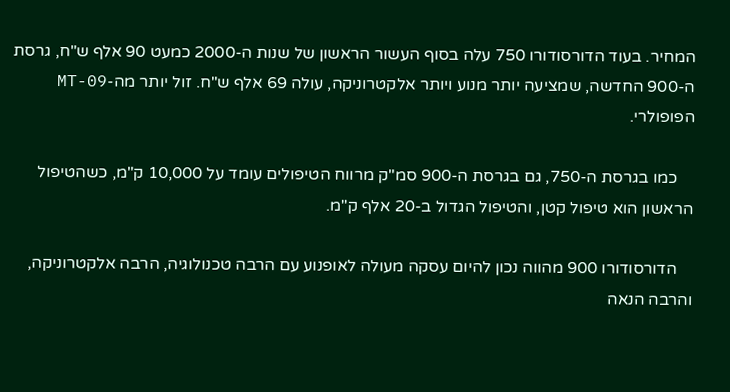המחיר. בעוד הדורסודורו 750 עלה בסוף העשור הראשון של שנות ה-2000 כמעט 90 אלף ש"ח, גרסת ה-900 החדשה, שמציעה יותר מנוע ויותר אלקטרוניקה, עולה 69 אלף ש"ח. זול יותר מה-MT-09 הפופולרי.

    כמו בגרסת ה-750, גם בגרסת ה-900 סמ"ק מרווח הטיפולים עומד על 10,000 ק"מ, כשהטיפול הראשון הוא טיפול קטן, והטיפול הגדול ב-20 אלף ק"מ.

    הדורסודורו 900 מהווה נכון להיום עסקה מעולה לאופנוע עם הרבה טכנולוגיה, הרבה אלקטרוניקה, והרבה הנאה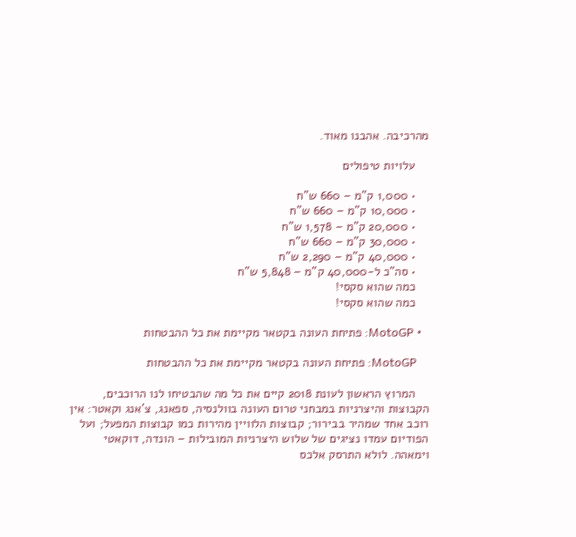מהרכיבה. אהבנו מאוד.

    עלויות טיפולים

    • 1,000 ק"מ – 660 ש"ח
    • 10,000 ק"מ – 660 ש"ח
    • 20,000 ק"מ – 1,578 ש"ח
    • 30,000 ק"מ – 660 ש"ח
    • 40,000 ק"מ – 2,290 ש"ח
    • סה"כ ל-40,000 ק"מ – 5,848 ש"ח
    כמה שהוא סקסי!
    כמה שהוא סקסי!

  • MotoGP: פתיחת העונה בקטאר מקיימת את כל ההבטחות

    MotoGP: פתיחת העונה בקטאר מקיימת את כל ההבטחות

    המרוץ הראשון לעונת 2018 קיים את כל מה שהבטיחו לנו הרוכבים, הקבוצות והיצרניות במבחני טרום העונה בוולנסיה, ספאנג, צ'אנג וקאטר: אין רוכב אחד שמהיר בבירור; קבוצות הלוויין מהירות כמו קבוצות המפעל; ועל הפודיום עמדו נציגים של שלוש היצרניות המובילות – הונדה, דוקאטי וימאהה. לולא התרסק אלכס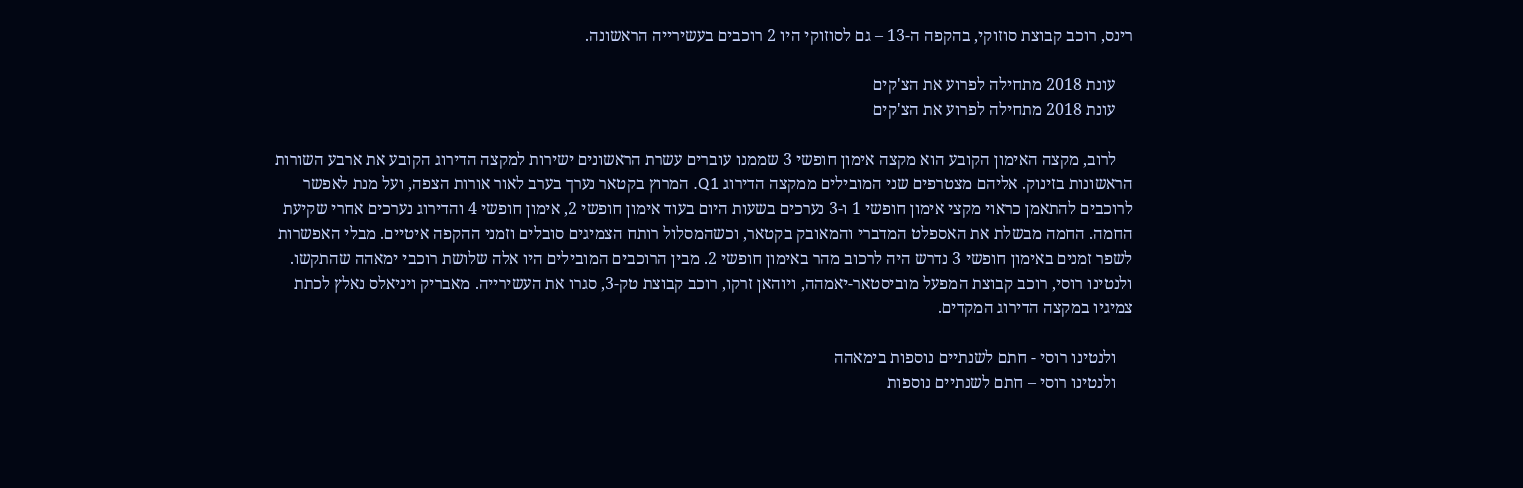רינס, רוכב קבוצת סוזוקי, בהקפה ה-13 – גם לסוזוקי היו 2 רוכבים בעשירייה הראשונה.

    עונת 2018 מתחילה לפרוע את הצ'קים
    עונת 2018 מתחילה לפרוע את הצ'קים

    לרוב, מקצה האימון הקובע הוא מקצה אימון חופשי 3 שממנו עוברים עשרת הראשונים ישירות למקצה הדירוג הקובע את ארבע השורות הראשונות בזינוק. אליהם מצטרפים שני המובילים ממקצה הדירוג Q1. המרוץ בקטאר נערך בערב לאור אורות הצפה, ועל מנת לאפשר לרוכבים להתאמן כראוי מקצי אימון חופשי 1 ו-3 נערכים בשעות היום בעוד אימון חופשי 2, אימון חופשי 4 והדירוג נערכים אחרי שקיעת החמה. החמה מבשלת את האספלט המדברי והמאובק בקטאר, וכשהמסלול רותח הצמיגים סובלים וזמני ההקפה איטיים. מבלי האפשרות לשפר זמנים באימון חופשי 3 נדרש היה לרכוב מהר באימון חופשי 2. מבין הרוכבים המובילים היו אלה שלושת רוכבי ימאהה שהתקשו. ולנטינו רוסי, רוכב קבוצת המפעל מוביסטאר-יאמהה, ויוהאן זרקו, רוכב קבוצת טק-3, סגרו את העשירייה. מאבריק ויניאלס נאלץ לכתת צמיגיו במקצה הדירוג המקדים.

    ולנטינו רוסי - חתם לשנתיים נוספות בימאהה
    ולנטינו רוסי – חתם לשנתיים נוספות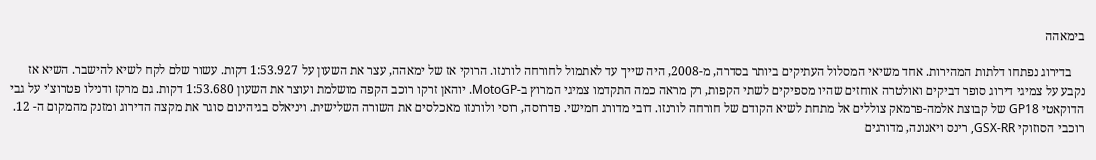בימאהה

    בדירוג נפתחו דלתות המהירות. אחד משיאי המסלול העתיקים ביותר בסדרה, מ-2008, היה שייך עד לאתמול לחורחה לורנזו. הרוקי אז של ימאהה, עצר את השעון על 1:53.927 דקות. עשור שלם לקח לשיא להישבר. השיא אז נקבע על צמיגי דירוג סופר דביקים ואולטרה אוחזים שהיו מספיקים לשתי הקפות, רק מראה כמה התקדמו צמיגי המרוץ ב-MotoGP. יוהאן זרקו רוכב הקפה מושלמת ועוצר את השעון 1:53.680 דקות. גם מרקז ודנילו פטרוצ'י על גבי הדוקאטי GP18 של קבוצת אלמה-פרמאק צוללים אל מתחת לשיא הקודם של חורחה לורנזו. דובי מדורג חמישי. פדרוסה, רוסי ולורנזו מאכלסים את השורה השלישית. ויניאלס בגיהינום סוגר את מקצה הדירוג ומזנק מהמקום ה- 12. רוכבי הסוזוקי GSX-RR, רינס ויאנונה, מדורגים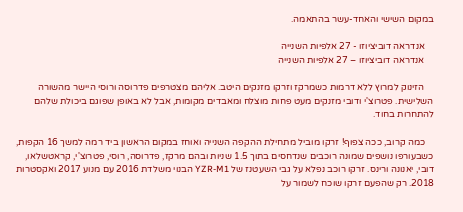במקום השישי והאחד-עשר בהתאמה.

    אנדראה דוביציוזו - 27 אלפיות השנייה
    אנדראה דוביציוזו – 27 אלפיות השנייה

    הזינוק למרוץ ללא דרמות כשמרקז וזרקו מזנקים היטב. אליהם מצטרפים פדרוסה ורוסי היישר מהשורה השלישית. פטרוצ'י ודובי מזנקים מעט פחות מוצלח ומאבדים מקומות, אבל לא באופן שפוגם ביכולת שלהם להתחרות בחוד.

    כמה קרוב, ככה צפוף! זרקו מוביל מתחילת ההקפה השנייה ואוחז במקום הראשון ביד רמה למשך 16 הקפות, כשבעורפו נושפים שמונה רוכבים שנדחסים בתוך 1.5 שניות ובהם מרקז, פדרוסה, רוסי, פטרוצ'י, קראטשלאו, דובי, יאנונה ורינס. זרקו רוכב נפלא על גבי השעטנז של YZR-M1 הבנוי משלדת 2016 עם מנוע 2017 ואקסטרות 2018. רק שהפעם זרקו שוכח לשמור על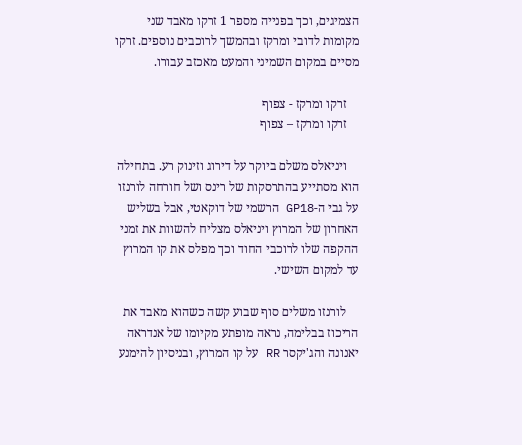הצמיגים, וכך בפנייה מספר 1 זרקו מאבד שני מקומות לדובי ומרקז ובהמשך לרוכבים נוספים. זרקו מסיים במקום השמיני והמעט מאכזב עבורו.

    זרקו ומרקז - צפוף
    זרקו ומרקז – צפוף

    ויניאלס משלם ביוקר על דירוג וזינוק רע. בתחילה הוא מסתייע בהתרסקות של רינס ושל חורחה לורנזו על גבי ה-GP18 הרשמי של דוקאטי, אבל בשליש האחרון של המרוץ ויניאלס מצליח להשוות את זמני ההקפה שלו לרוכבי החוד וכך מפלס את קו המרוץ עד למקום השישי.

    לורנזו משלים סוף שבוע קשה כשהוא מאבד את הריכוז בבלימה, נראה מופתע מקיומו של אנדראה יאנונה והג'יקסר RR על קו המרוץ, ובניסיון להימנע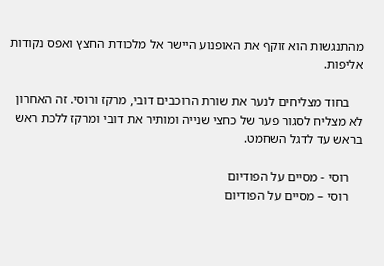מהתנגשות הוא זוקף את האופנוע היישר אל מלכודת החצץ ואפס נקודות אליפות.

    בחוד מצליחים לנער את שורת הרוכבים דובי, מרקז ורוסי. זה האחרון לא מצליח לסגור פער של כחצי שנייה ומותיר את דובי ומרקז ללכת ראש בראש עד לדגל השחמט.

    רוסי - מסיים על הפודיום
    רוסי – מסיים על הפודיום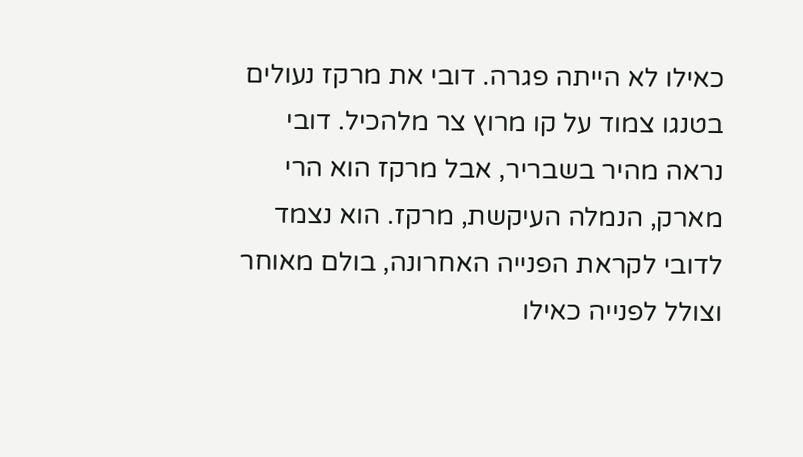כאילו לא הייתה פגרה. דובי את מרקז נעולים בטנגו צמוד על קו מרוץ צר מלהכיל. דובי נראה מהיר בשבריר, אבל מרקז הוא הרי מארק, הנמלה העיקשת, מרקז. הוא נצמד לדובי לקראת הפנייה האחרונה, בולם מאוחר וצולל לפנייה כאילו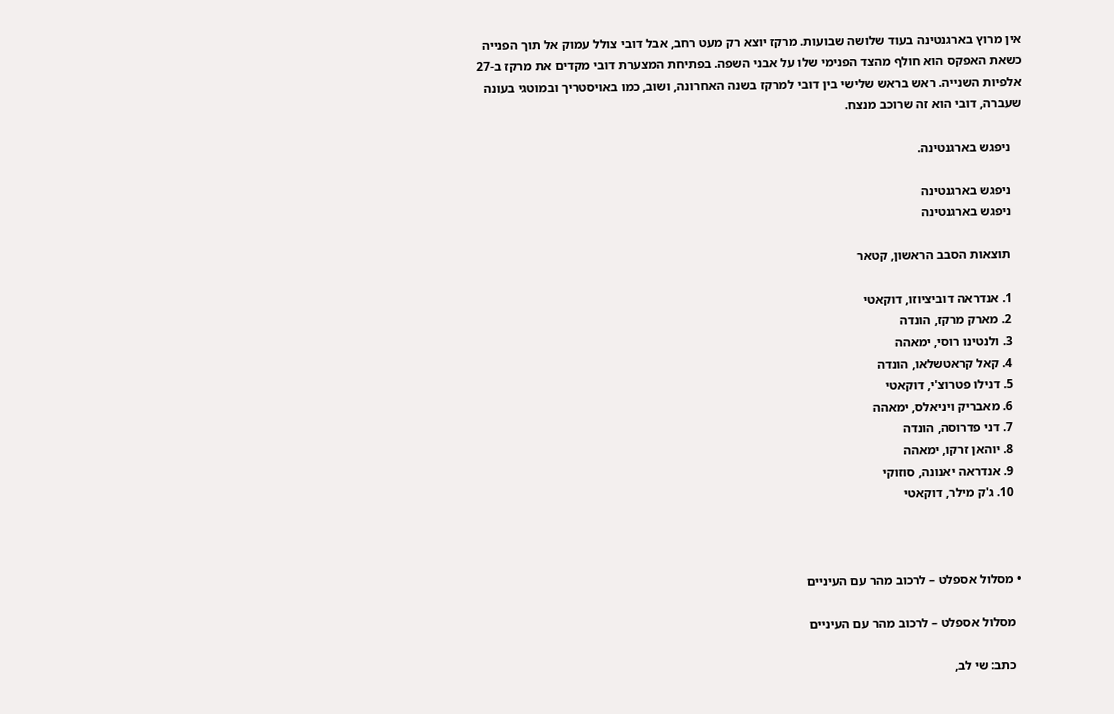אין מרוץ בארגנטינה בעוד שלושה שבועות. מרקז יוצא רק מעט רחב, אבל דובי צולל עמוק אל תוך הפנייה כשאת האפקס הוא חולף מהצד הפנימי שלו על אבני השפה. בפתיחת המצערת דובי מקדים את מרקז ב-27 אלפיות השנייה. ראש בראש שלישי בין דובי למרקז בשנה האחרונה, ושוב, כמו באויסטריך ובמוטגי בעונה שעברה, דובי הוא זה שרוכב מנצח.

    ניפגש בארגנטינה.

    ניפגש בארגנטינה
    ניפגש בארגנטינה

    תוצאות הסבב הראשון, קטאר

    1. אנדראה דוביציוזו, דוקאטי
    2. מארק מרקז, הונדה
    3. ולנטינו רוסי, ימאהה
    4. קאל קראטשלאו, הונדה
    5. דנילו פטרוצ'י, דוקאטי
    6. מאבריק ויניאלס, ימאהה
    7. דני פדרוסה, הונדה
    8. יוהאן זרקו, ימאהה
    9. אנדראה יאנונה, סוזוקי
    10. ג'ק מילר, דוקאטי



  • מסלול אספלט – לרכוב מהר עם העיניים

    מסלול אספלט – לרכוב מהר עם העיניים

    כתב: שי לב,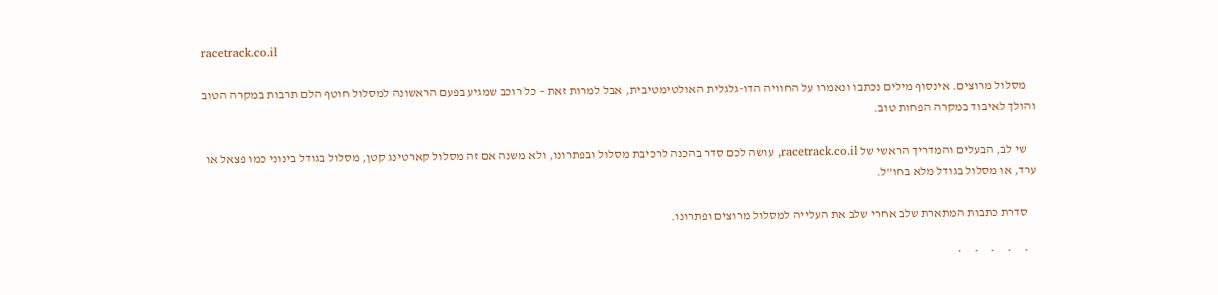racetrack.co.il

    מסלול מרוצים. אינסוף מילים נכתבו ונאמרו על החוויה הדו-גלגלית האולטימטיבית, אבל למרות זאת – כל רוכב שמגיע בפעם הראשונה למסלול חוטף הלם תרבות במקרה הטוב והולך לאיבוד במקרה הפחות טוב.

    שי לב, הבעלים והמדריך הראשי של racetrack.co.il, עושה לכם סדר בהכנה לרכיבת מסלול ובפתרונו, ולא משנה אם זה מסלול קארטינג קטן, מסלול בגודל בינוני כמו פצאל או ערד, או מסלול בגודל מלא בחו"ל.

    סדרת כתבות המתארת שלב אחרי שלב את העלייה למסלול מרוצים ופתרונו.

    *     *     *     *     *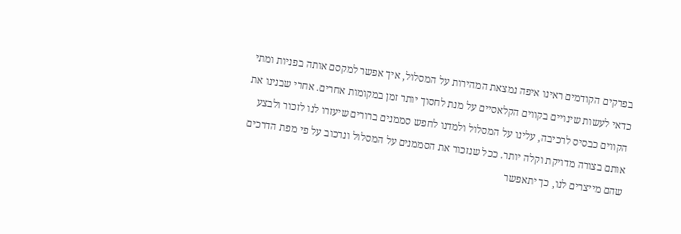בפרקים הקודמים ראינו איפה נמצאת המהירות על המסלול, איך אפשר למקסם אותה בפניות ומתי כדאי לעשות שינויים בקווים הקלאסיים על מנת לחסוך יותר זמן במקומות אחרים. אחרי שבנינו את הקווים כבסיס לרכיבה, עלינו על המסלול ולמדנו לחפש סממנים ברורים שיעזרו לנו לזכור ולבצע אותם בצורה מדויקת וקלה יותר. ככל שנזכור את הסממנים על המסלול ונרכוב על פי מפת הדרכים שהם מייצרים לנו, כך יתאפשר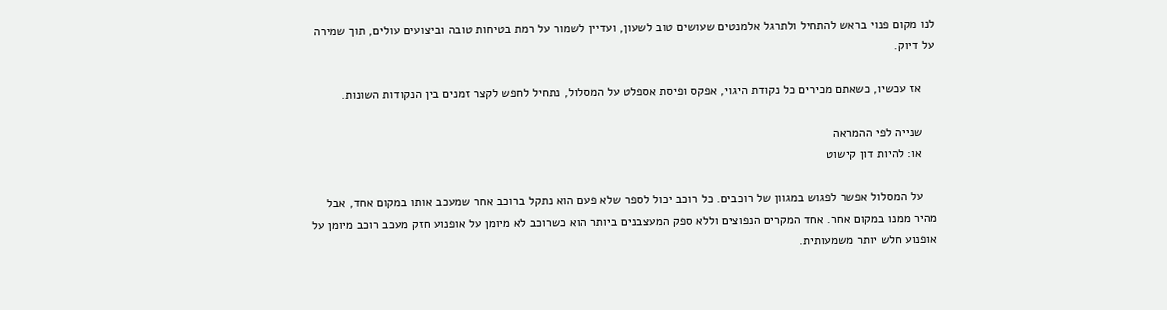לנו מקום פנוי בראש להתחיל ולתרגל אלמנטים שעושים טוב לשעון, ועדיין לשמור על רמת בטיחות טובה וביצועים עולים, תוך שמירה על דיוק.

    אז עכשיו, כשאתם מכירים כל נקודת היגוי, אפקס ופיסת אספלט על המסלול, נתחיל לחפש לקצר זמנים בין הנקודות השונות.

    שנייה לפי ההמראה
    או: להיות דון קישוט

    על המסלול אפשר לפגוש במגוון של רוכבים. כל רוכב יכול לספר שלא פעם הוא נתקל ברוכב אחר שמעכב אותו במקום אחד, אבל מהיר ממנו במקום אחר. אחד המקרים הנפוצים וללא ספק המעצבנים ביותר הוא כשרוכב לא מיומן על אופנוע חזק מעכב רוכב מיומן על אופנוע חלש יותר משמעותית.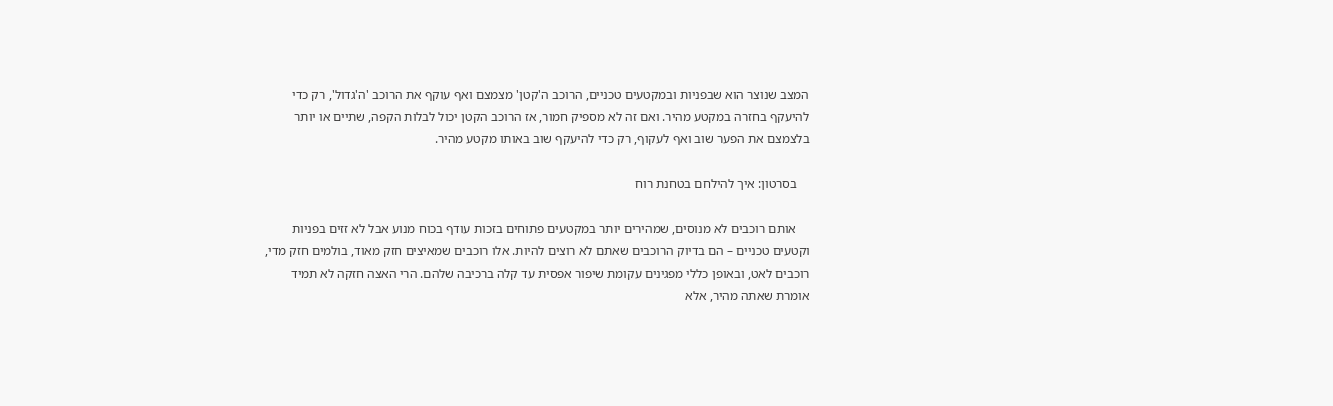המצב שנוצר הוא שבפניות ובמקטעים טכניים, הרוכב ה'קטן' מצמצם ואף עוקף את הרוכב 'ה'גדול', רק כדי להיעקף בחזרה במקטע מהיר. ואם זה לא מספיק חמור, אז הרוכב הקטן יכול לבלות הקפה, שתיים או יותר בלצמצם את הפער שוב ואף לעקוף, רק כדי להיעקף שוב באותו מקטע מהיר.

    בסרטון: איך להילחם בטחנת רוח

    אותם רוכבים לא מנוסים, שמהירים יותר במקטעים פתוחים בזכות עודף בכוח מנוע אבל לא זזים בפניות וקטעים טכניים – הם בדיוק הרוכבים שאתם לא רוצים להיות. אלו רוכבים שמאיצים חזק מאוד, בולמים חזק מדי, רוכבים לאט, ובאופן כללי מפגינים עקומת שיפור אפסית עד קלה ברכיבה שלהם. הרי האצה חזקה לא תמיד אומרת שאתה מהיר, אלא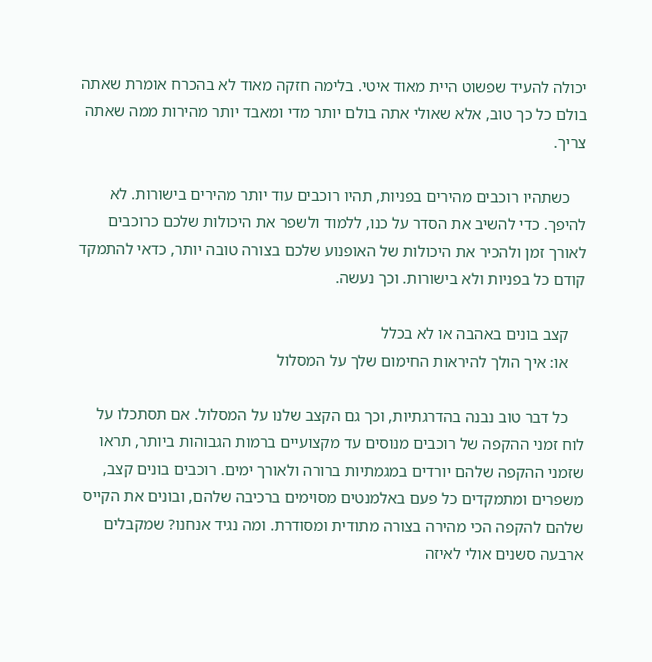יכולה להעיד שפשוט היית מאוד איטי. בלימה חזקה מאוד לא בהכרח אומרת שאתה בולם כל כך טוב, אלא שאולי אתה בולם יותר מדי ומאבד יותר מהירות ממה שאתה צריך.

    כשתהיו רוכבים מהירים בפניות, תהיו רוכבים עוד יותר מהירים בישורות. לא להיפך. כדי להשיב את הסדר על כנו, ללמוד ולשפר את היכולות שלכם כרוכבים לאורך זמן ולהכיר את היכולות של האופנוע שלכם בצורה טובה יותר, כדאי להתמקד קודם כל בפניות ולא בישורות. וכך נעשה.

    קצב בונים באהבה או לא בכלל
    או: איך הולך להיראות החימום שלך על המסלול

    כל דבר טוב נבנה בהדרגתיות, וכך גם הקצב שלנו על המסלול. אם תסתכלו על לוח זמני ההקפה של רוכבים מנוסים עד מקצועיים ברמות הגבוהות ביותר, תראו שזמני ההקפה שלהם יורדים במגמתיות ברורה ולאורך ימים. רוכבים בונים קצב, משפרים ומתמקדים כל פעם באלמנטים מסוימים ברכיבה שלהם, ובונים את הקייס שלהם להקפה הכי מהירה בצורה מתודית ומסודרת. ומה נגיד אנחנו? שמקבלים ארבעה סשנים אולי לאיזה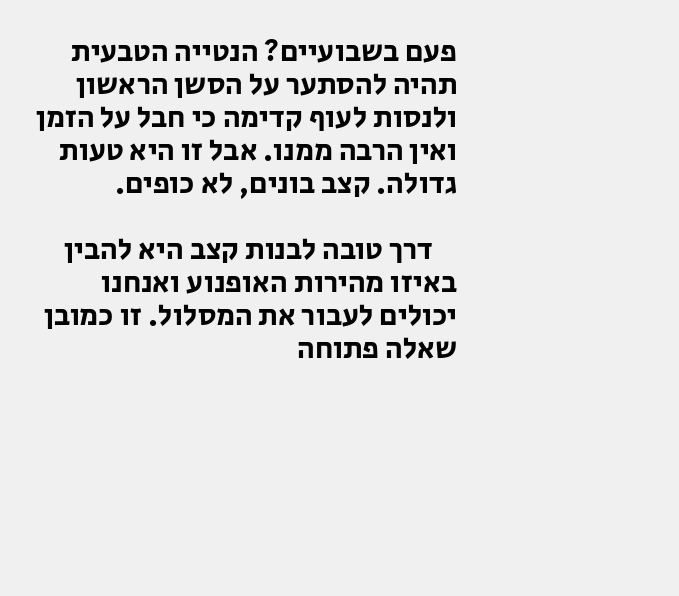פעם בשבועיים? הנטייה הטבעית תהיה להסתער על הסשן הראשון ולנסות לעוף קדימה כי חבל על הזמן ואין הרבה ממנו. אבל זו היא טעות גדולה. קצב בונים, לא כופים.

    דרך טובה לבנות קצב היא להבין באיזו מהירות האופנוע ואנחנו יכולים לעבור את המסלול. זו כמובן שאלה פתוחה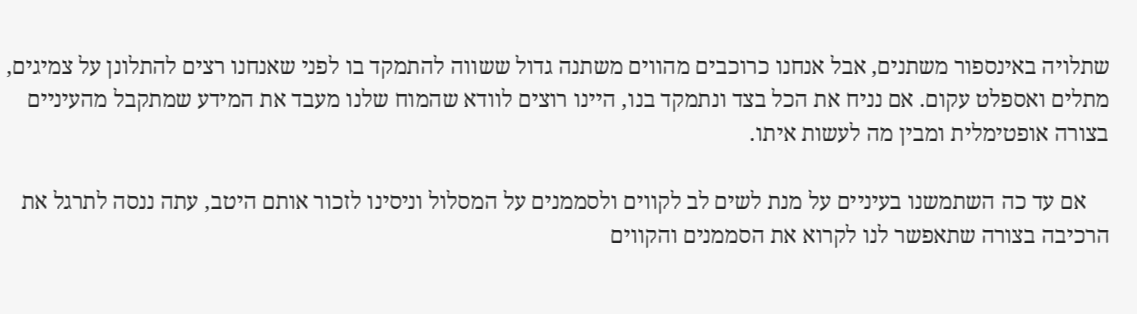שתלויה באינספור משתנים, אבל אנחנו כרוכבים מהווים משתנה גדול ששווה להתמקד בו לפני שאנחנו רצים להתלונן על צמיגים, מתלים ואספלט עקום. אם נניח את הכל בצד ונתמקד בנו, היינו רוצים לוודא שהמוח שלנו מעבד את המידע שמתקבל מהעיניים בצורה אופטימלית ומבין מה לעשות איתו.

    אם עד כה השתמשנו בעיניים על מנת לשים לב לקווים ולסממנים על המסלול וניסינו לזכור אותם היטב, עתה ננסה לתרגל את הרכיבה בצורה שתאפשר לנו לקרוא את הסממנים והקווים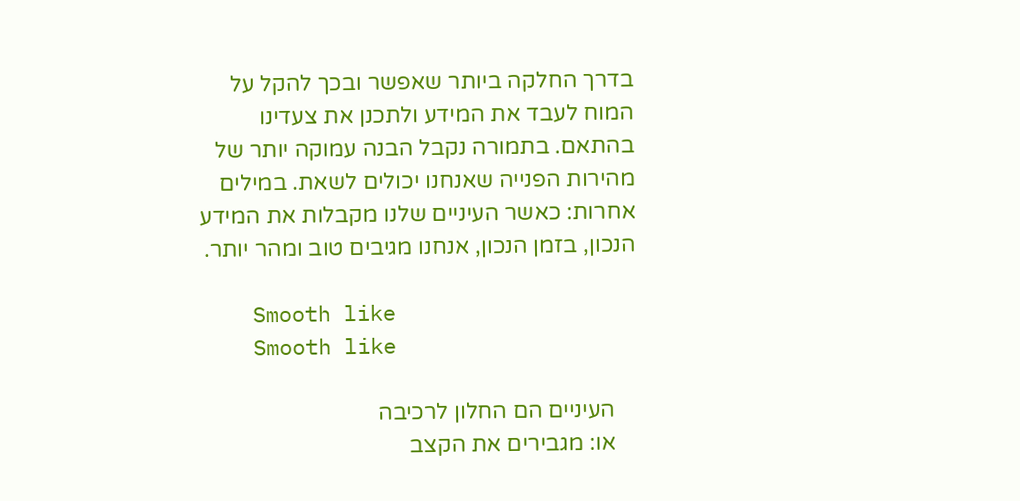בדרך החלקה ביותר שאפשר ובכך להקל על המוח לעבד את המידע ולתכנן את צעדינו בהתאם. בתמורה נקבל הבנה עמוקה יותר של מהירות הפנייה שאנחנו יכולים לשאת. במילים אחרות: כאשר העיניים שלנו מקבלות את המידע הנכון, בזמן הנכון, אנחנו מגיבים טוב ומהר יותר.

    Smooth like
    Smooth like

    העיניים הם החלון לרכיבה
    או: מגבירים את הקצב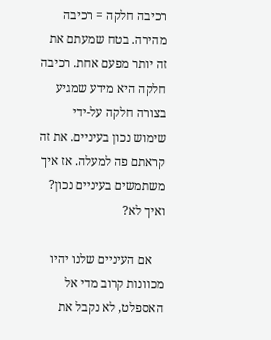רכיבה חלקה = רכיבה מהירה. בטח שמעתם את זה יותר מפעם אחת. רכיבה חלקה היא מידע שמגיע בצורה חלקה על-ידי שימוש נכון בעיניים. את זה קראתם פה למעלה. אז איך משתמשים בעיניים נכון? ואיך לא?

    אם העיניים שלנו יהיו מכוונות קרוב מדי אל האספלט, לא נקבל את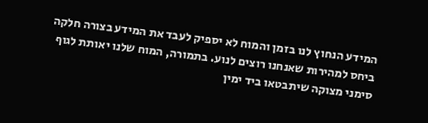המידע הנחוץ לנו בזמן והמוח לא יספיק לעבד את המידע בצורה חלקה ביחס למהירות שאנחנו רוצים לנוע. בתמורה, המוח שלנו יאותת לגוף סימני מצוקה שיתבטאו ביד ימין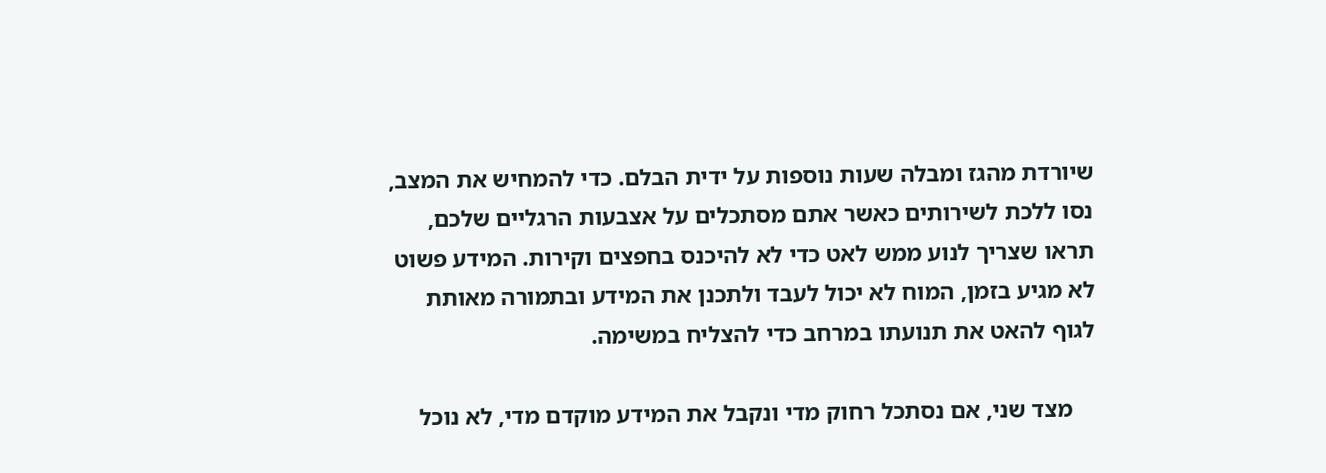שיורדת מהגז ומבלה שעות נוספות על ידית הבלם. כדי להמחיש את המצב, נסו ללכת לשירותים כאשר אתם מסתכלים על אצבעות הרגליים שלכם, תראו שצריך לנוע ממש לאט כדי לא להיכנס בחפצים וקירות. המידע פשוט לא מגיע בזמן, המוח לא יכול לעבד ולתכנן את המידע ובתמורה מאותת לגוף להאט את תנועתו במרחב כדי להצליח במשימה.

    מצד שני, אם נסתכל רחוק מדי ונקבל את המידע מוקדם מדי, לא נוכל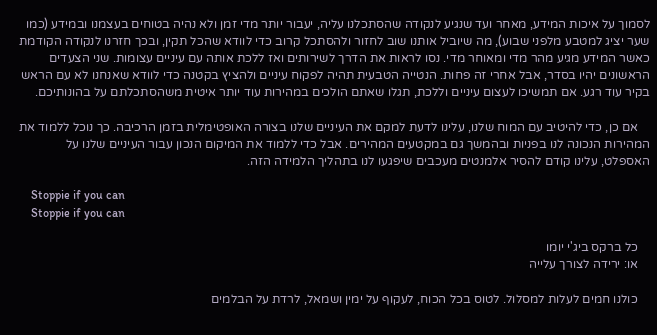לסמוך על איכות המידע, מאחר ועד שנגיע לנקודה שהסתכלנו עליה, יעבור יותר מדי זמן ולא נהיה בטוחים בעצמנו ובמידע (כמו שער יציג למטבע מלפני שבוע), מה שיוביל אותנו שוב לחזור ולהסתכל קרוב כדי לוודא שהכל תקין, ובכך חזרנו לנקודה הקודמת כאשר המידע מגיע מהר מדי ומאוחר מדי. נסו לראות את הדרך לשירותים ואז ללכת אותה עם עיניים עצומות. שני הצעדים הראשונים יהיו בסדר, אבל אחרי זה פחות. הנטייה הטבעית תהיה לפקוח עיניים ולהציץ בקטנה כדי לוודא שאנחנו לא עם הראש בקיר עוד רגע. אם תמשיכו לעצום עיניים וללכת, תגלו שאתם הולכים במהירות עוד יותר איטית משהסתכלתם על בהונותיכם.

    אם כן, כדי להיטיב עם המוח שלנו, עלינו לדעת למקם את העיניים שלנו בצורה האופטימלית בזמן הרכיבה. כך נוכל ללמוד את המהירות הנכונה לנו בפניות ובהמשך גם במקטעים המהירים. אבל כדי ללמוד את המיקום הנכון עבור העיניים שלנו על האספלט, עלינו קודם להסיר אלמנטים מעכבים שיפגעו לנו בתהליך הלמידה הזה.

    Stoppie if you can
    Stoppie if you can

    כל ברקס ביג'י יומו
    או: ירידה לצורך עלייה

    כולנו חמים לעלות למסלול. לטוס בכל הכוח, לעקוף על ימין ושמאל, לרדת על הבלמים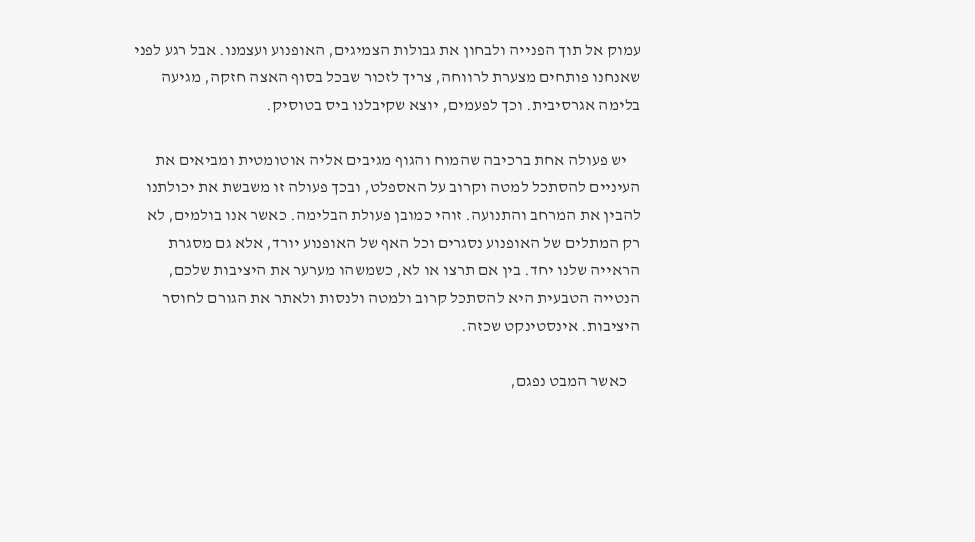עמוק אל תוך הפנייה ולבחון את גבולות הצמיגים, האופנוע ועצמנו. אבל רגע לפני שאנחנו פותחים מצערת לרווחה, צריך לזכור שבכל בסוף האצה חזקה, מגיעה בלימה אגרסיבית. וכך לפעמים, יוצא שקיבלנו ביס בטוסיק.

    יש פעולה אחת ברכיבה שהמוח והגוף מגיבים אליה אוטומטית ומביאים את העיניים להסתכל למטה וקרוב על האספלט, ובכך פעולה זו משבשת את יכולתנו להבין את המרחב והתנועה. זוהי כמובן פעולת הבלימה. כאשר אנו בולמים, לא רק המתלים של האופנוע נסגרים וכל האף של האופנוע יורד, אלא גם מסגרת הראייה שלנו יחד. בין אם תרצו או לא, כשמשהו מערער את היציבות שלכם, הנטייה הטבעית היא להסתכל קרוב ולמטה ולנסות ולאתר את הגורם לחוסר היציבות. אינסטינקט שכזה.

    כאשר המבט נפגם,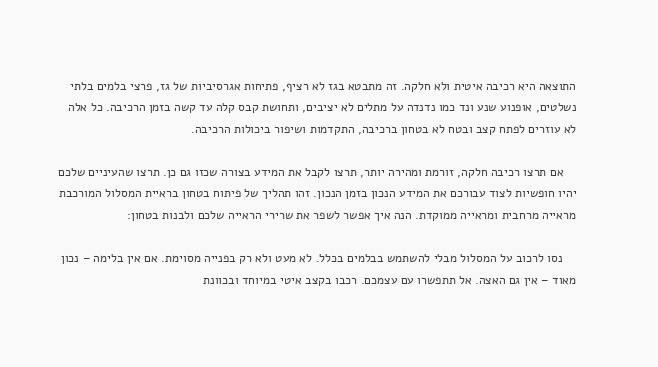התוצאה היא רכיבה איטית ולא חלקה. זה מתבטא בגז לא רציף, פתיחות אגרסיביות של גז, פרצי בלמים בלתי נשלטים, אופנוע שנע ונד כמו נדנדה על מתלים לא יציבים, ותחושת קבס קלה עד קשה בזמן הרכיבה. כל אלה לא עוזרים לפתח קצב ובטח לא בטחון ברכיבה, התקדמות ושיפור ביכולות הרכיבה.

    אם תרצו רכיבה חלקה, זורמת ומהירה יותר, תרצו לקבל את המידע בצורה שכזו גם כן. תרצו שהעיניים שלכם יהיו חופשיות לצוד עבורכם את המידע הנכון בזמן הנכון. זהו תהליך של פיתוח בטחון בראיית המסלול המורכבת מראייה מרחבית ומראייה ממוקדת. הנה איך אפשר לשפר את שרירי הראייה שלכם ולבנות בטחון:

    נסו לרכוב על המסלול מבלי להשתמש בבלמים בכלל. לא מעט ולא רק בפנייה מסוימת. אם אין בלימה – נכון מאוד – אין גם האצה. אל תתפשרו עם עצמכם. רכבו בקצב איטי במיוחד ובכוונת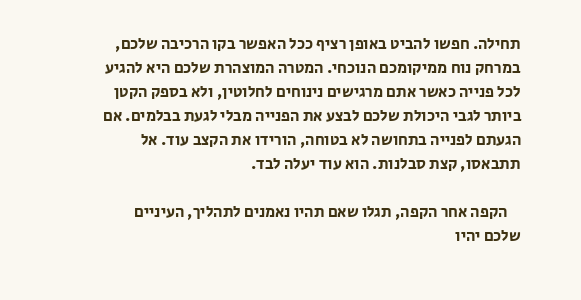תחילה. חפשו להביט באופן רציף ככל האפשר בקו הרכיבה שלכם, במרחק נוח ממיקומכם הנוכחי. המטרה המוצהרת שלכם היא להגיע לכל פנייה כאשר אתם מרגישים נינוחים לחלוטין, ולא בספק הקטן ביותר לגבי היכולת שלכם לבצע את הפנייה מבלי לגעת בבלמים. אם הגעתם לפנייה בתחושה לא בטוחה, הורידו את הקצב עוד. אל תתבאסו, קצת סבלנות. הוא עוד יעלה לבד.

    הקפה אחר הקפה, תגלו שאם תהיו נאמנים לתהליך, העיניים שלכם יהיו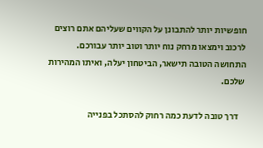חופשיות יותר להתבונן על הקווים שעליהם אתם רוצים לרכוב וימצאו מרחק נוח יותר וטוב יותר עבורכם. התחושה הטובה תישאר, הביטחון יעלה, ואיתו המהירות שלכם.

    דרך טובה לדעת כמה רחוק להסתכל בפנייה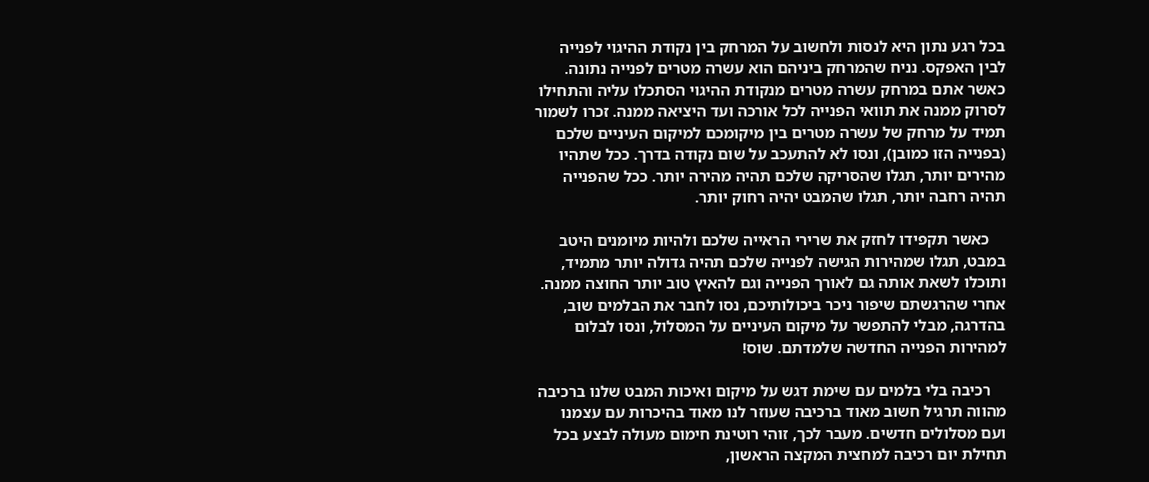בכל רגע נתון היא לנסות ולחשוב על המרחק בין נקודת ההיגוי לפנייה לבין האפקס. נניח שהמרחק ביניהם הוא עשרה מטרים לפנייה נתונה. כאשר אתם במרחק עשרה מטרים מנקודת ההיגוי הסתכלו עליה והתחילו לסרוק ממנה את תוואי הפנייה לכל אורכה ועד היציאה ממנה. זכרו לשמור תמיד על מרחק של עשרה מטרים בין מיקומכם למיקום העיניים שלכם (בפנייה הזו כמובן), ונסו לא להתעכב על שום נקודה בדרך. ככל שתהיו מהירים יותר, תגלו שהסריקה שלכם תהיה מהירה יותר. ככל שהפנייה תהיה רחבה יותר, תגלו שהמבט יהיה רחוק יותר.

    כאשר תקפידו לחזק את שרירי הראייה שלכם ולהיות מיומנים היטב במבט, תגלו שמהירות הגישה לפנייה שלכם תהיה גדולה יותר מתמיד, ותוכלו לשאת אותה גם לאורך הפנייה וגם להאיץ טוב יותר החוצה ממנה. אחרי שהרגשתם שיפור ניכר ביכולותיכם, נסו לחבר את הבלמים שוב, בהדרגה, מבלי להתפשר על מיקום העיניים על המסלול, ונסו לבלום למהירות הפנייה החדשה שלמדתם. שוס!

    רכיבה בלי בלמים עם שימת דגש על מיקום ואיכות המבט שלנו ברכיבה מהווה תרגיל חשוב מאוד ברכיבה שעוזר לנו מאוד בהיכרות עם עצמנו ועם מסלולים חדשים. מעבר לכך, זוהי רוטינת חימום מעולה לבצע בכל תחילת יום רכיבה למחצית המקצה הראשון,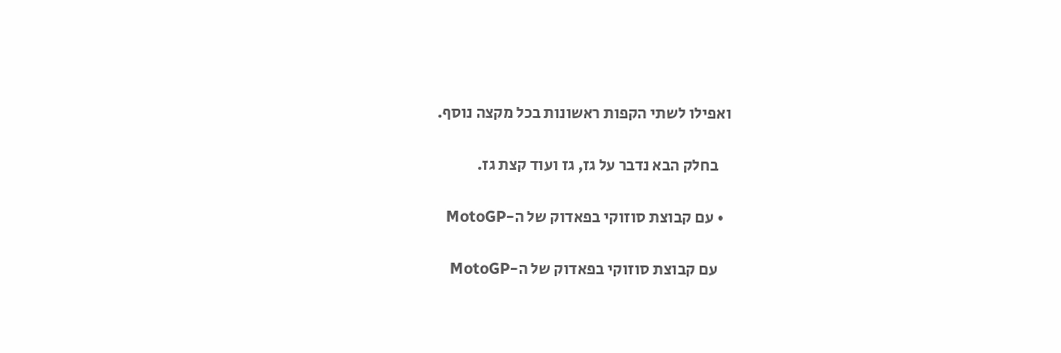ואפילו לשתי הקפות ראשונות בכל מקצה נוסף.

    בחלק הבא נדבר על גז, גז ועוד קצת גז.

  • עם קבוצת סוזוקי בפאדוק של ה-MotoGP

    עם קבוצת סוזוקי בפאדוק של ה-MotoGP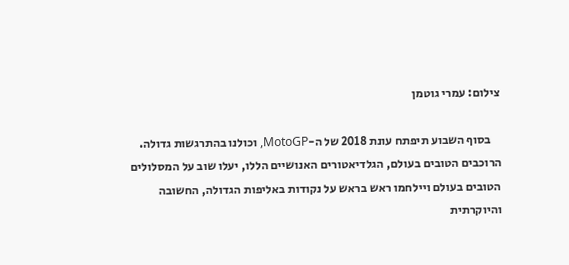צילום: עמרי גוטמן

    בסוף השבוע תיפתח עונת 2018 של ה-MotoGP, וכולנו בהתרגשות גדולה. הרוכבים הטובים בעולם, הגלדיאטורים האנושיים הללו, יעלו שוב על המסלולים הטובים בעולם ויילחמו ראש בראש על נקודות באליפות הגדולה, החשובה והיוקרתית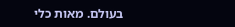בעולם. מאות כלי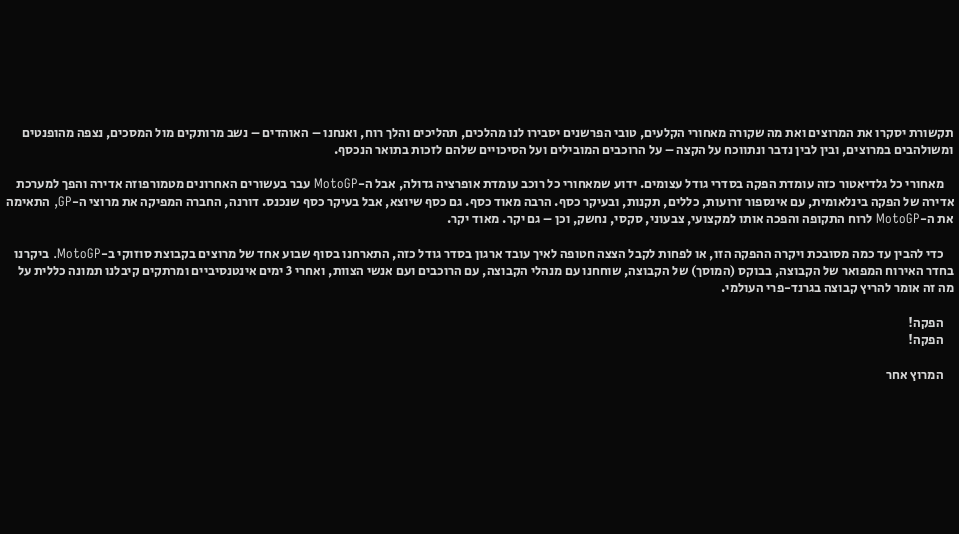תקשורת יסקרו את המרוצים ואת מה שקורה מאחורי הקלעים, טובי הפרשנים יסבירו לנו מהלכים, תהליכים והלך רוח, ואנחנו – האוהדים – נשב מרותקים מול המסכים, נצפה מהופנטים ומשולהבים במרוצים, ובין לבין נדבר ונתווכח על הקצה – על הרוכבים המובילים ועל הסיכויים שלהם לזכות בתואר הנכסף.

    מאחורי כל גלדיאטור כזה עומדת הפקה בסדרי גודל עצומים. ידוע שמאחורי כל רוכב עומדת אופרציה גדולה, אבל ה-MotoGP עבר בעשורים האחרונים מטמורפוזה אדירה והפך למערכת אדירה של הפקה בינלאומית, עם אינספור זרועות, כללים, תקנות, ובעיקר כסף. הרבה מאוד כסף. גם כסף שיוצא, אבל בעיקר כסף שנכנס. דורנה, החברה המפיקה את מרוצי ה-GP, התאימה את ה-MotoGP לרוח התקופה והפכה אותו למקצועי, צבעוני, סקסי, נחשק, וכן – גם יקר. מאוד יקר.

    כדי להבין עד כמה מסובכת ויקרה ההפקה הזו, או לפחות לקבל הצצה חטופה לאיך עובד ארגון בסדר גודל כזה, התארחנו בסוף שבוע אחד של מרוצים בקבוצת סוזוקי ב-MotoGP. ביקרנו בחדר האירוח המפואר של הקבוצה, בבוקס (המוסך) של הקבוצה, שוחחנו עם מנהלי הקבוצה, עם הרוכבים ועם אנשי הצוות, ואחרי 3 ימים אינטנסיביים ומרתקים קיבלנו תמונה כללית על מה זה אומר להריץ קבוצה בגרנד-פרי העולמי.

    הפקה!
    הפקה!

    המרוץ אחר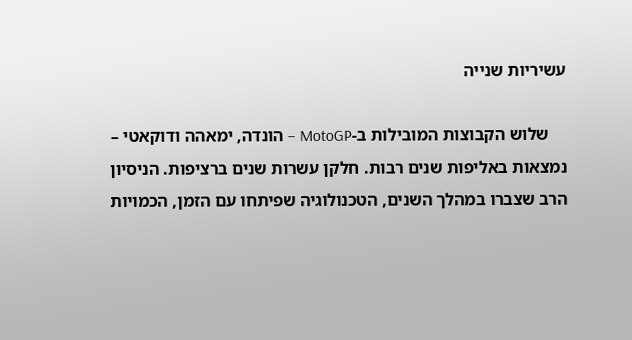עשיריות שנייה

    שלוש הקבוצות המובילות ב-MotoGP – הונדה, ימאהה ודוקאטי – נמצאות באליפות שנים רבות. חלקן עשרות שנים ברציפות. הניסיון הרב שצברו במהלך השנים, הטכנולוגיה שפיתחו עם הזמן, הכמויות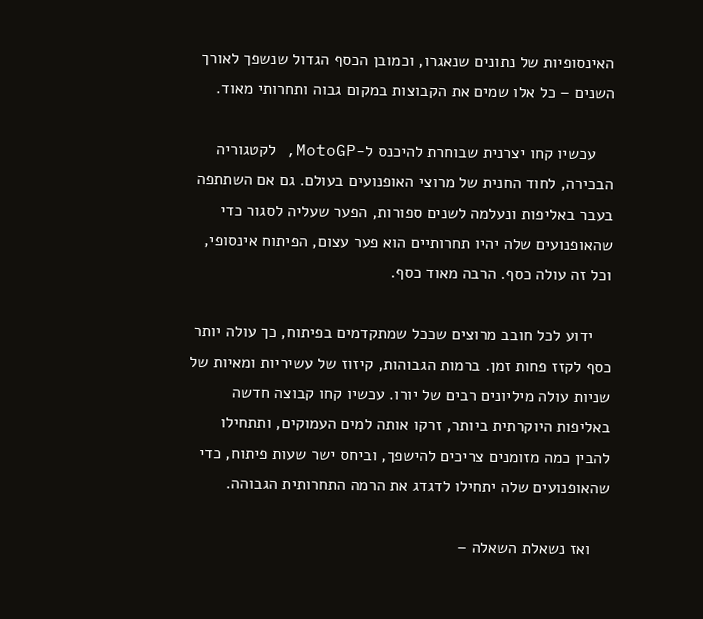האינסופיות של נתונים שנאגרו, וכמובן הכסף הגדול שנשפך לאורך השנים – כל אלו שמים את הקבוצות במקום גבוה ותחרותי מאוד.

    עכשיו קחו יצרנית שבוחרת להיכנס ל-MotoGP, לקטגוריה הבכירה, לחוד החנית של מרוצי האופנועים בעולם. גם אם השתתפה בעבר באליפות ונעלמה לשנים ספורות, הפער שעליה לסגור כדי שהאופנועים שלה יהיו תחרותיים הוא פער עצום, הפיתוח אינסופי, וכל זה עולה כסף. הרבה מאוד כסף.

    ידוע לכל חובב מרוצים שככל שמתקדמים בפיתוח, כך עולה יותר כסף לקזז פחות זמן. ברמות הגבוהות, קיזוז של עשיריות ומאיות של שניות עולה מיליונים רבים של יורו. עכשיו קחו קבוצה חדשה באליפות היוקרתית ביותר, זרקו אותה למים העמוקים, ותתחילו להבין כמה מזומנים צריכים להישפך, וביחס ישר שעות פיתוח, כדי שהאופנועים שלה יתחילו לדגדג את הרמה התחרותית הגבוהה.

    ואז נשאלת השאלה –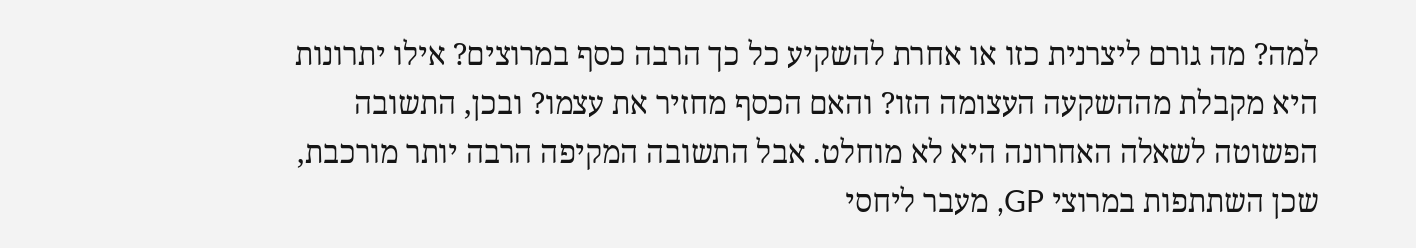למה? מה גורם ליצרנית כזו או אחרת להשקיע כל כך הרבה כסף במרוצים? אילו יתרונות היא מקבלת מההשקעה העצומה הזו? והאם הכסף מחזיר את עצמו? ובכן, התשובה הפשוטה לשאלה האחרונה היא לא מוחלט. אבל התשובה המקיפה הרבה יותר מורכבת, שכן השתתפות במרוצי GP, מעבר ליחסי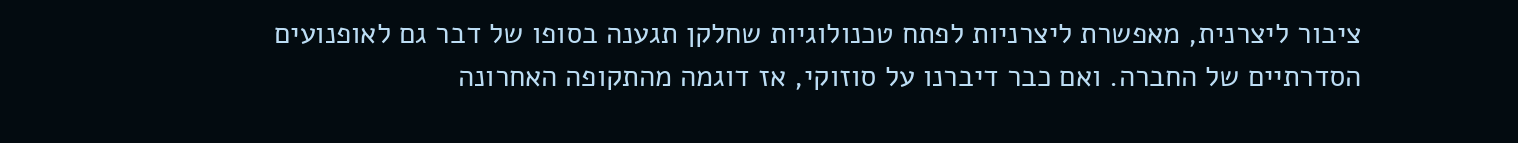ציבור ליצרנית, מאפשרת ליצרניות לפתח טכנולוגיות שחלקן תגענה בסופו של דבר גם לאופנועים הסדרתיים של החברה. ואם כבר דיברנו על סוזוקי, אז דוגמה מהתקופה האחרונה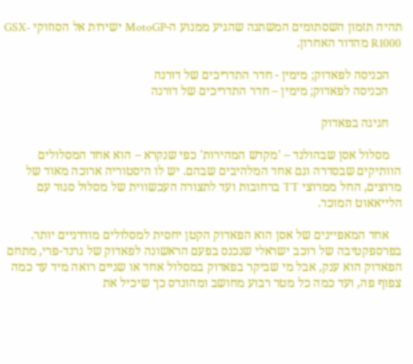תהיה תזמון השסתומים המשתנה שהגיע ממנוע ה-MotoGP ישירות אל הסוזוקי GSX-R1000 מהדור האחרון.

    הכניסה לפאדוק; מימין - חדר התדריכים של דורנה
    הכניסה לפאדוק; מימין – חדר התדריכים של דורנה

    חגיגה בפאדוק

    מסלול אסן שבהולנד – 'מקדש המהירות' כפי שנקרא – הוא אחד המסלולים הוותיקים שבסדרה וגם אחד המלהיבים שבהם. יש לו היסטוריה ארוכה מאוד של מרוצים, החל ממרוצי TT ברחובות ועד לתצורה העכשווית של מסלול סגור עם הלייאאוט המוכר.

    אחד המאפיינים של אסן הוא הפאדוק הקטן יחסית למסלולים מודרניים יותר. בפרספקטיבה של רוכב ישראלי שנכנס בפעם הראשונה לפאדוק של גרנד-פרי, מתחם הפאדוק הוא ענק, אבל מי שביקר בפאדוק במסלול אחד או שניים רואה מיד עד כמה צפוף פה, ועד כמה כל מטר רבוע מחושב ומהונדס כך שיכיל את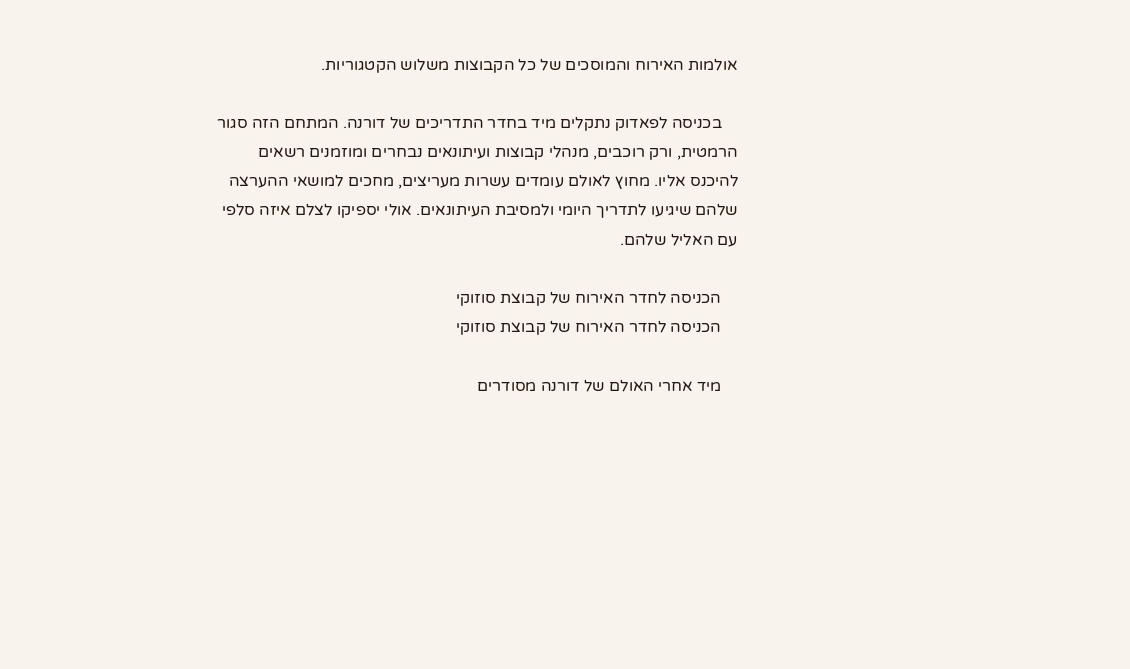אולמות האירוח והמוסכים של כל הקבוצות משלוש הקטגוריות.

    בכניסה לפאדוק נתקלים מיד בחדר התדריכים של דורנה. המתחם הזה סגור הרמטית, ורק רוכבים, מנהלי קבוצות ועיתונאים נבחרים ומוזמנים רשאים להיכנס אליו. מחוץ לאולם עומדים עשרות מעריצים, מחכים למושאי ההערצה שלהם שיגיעו לתדריך היומי ולמסיבת העיתונאים. אולי יספיקו לצלם איזה סלפי עם האליל שלהם.

    הכניסה לחדר האירוח של קבוצת סוזוקי
    הכניסה לחדר האירוח של קבוצת סוזוקי

    מיד אחרי האולם של דורנה מסודרים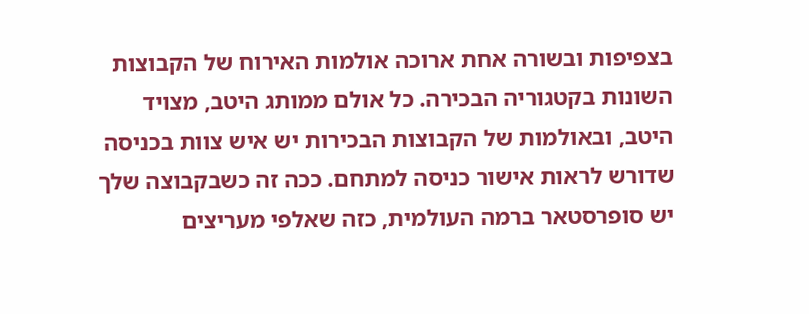בצפיפות ובשורה אחת ארוכה אולמות האירוח של הקבוצות השונות בקטגוריה הבכירה. כל אולם ממותג היטב, מצויד היטב, ובאולמות של הקבוצות הבכירות יש איש צוות בכניסה שדורש לראות אישור כניסה למתחם. ככה זה כשבקבוצה שלך יש סופרסטאר ברמה העולמית, כזה שאלפי מעריצים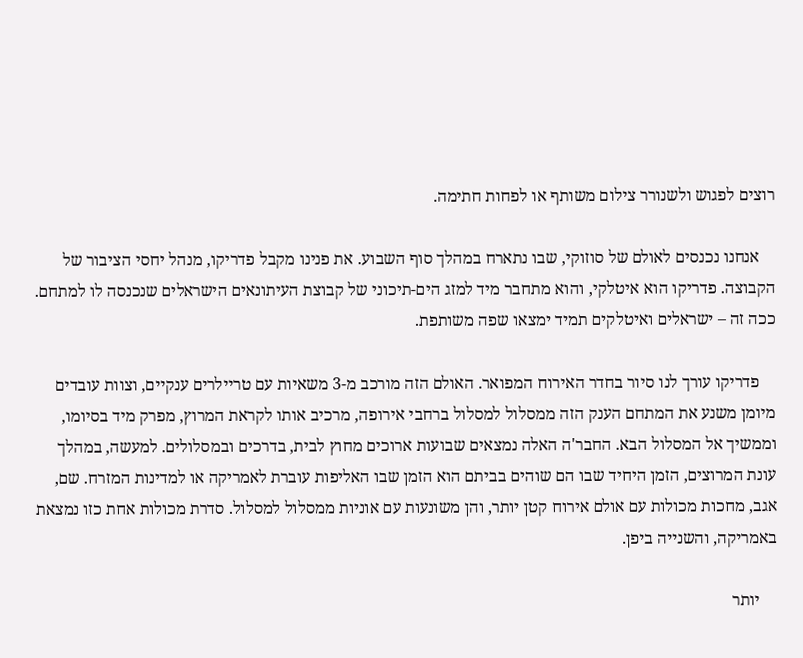רוצים לפגוש ולשנורר צילום משותף או לפחות חתימה.

    אנחנו נכנסים לאולם של סוזוקי, שבו נתארח במהלך סוף השבוע. את פנינו מקבל פדריקו, מנהל יחסי הציבור של הקבוצה. פדריקו הוא איטלקי, והוא מתחבר מיד למזג הים-תיכוני של קבוצת העיתונאים הישראלים שנכנסה לו למתחם. ככה זה – ישראלים ואיטלקים תמיד ימצאו שפה משותפת.

    פדריקו עורך לנו סיור בחדר האירוח המפואר. האולם הזה מורכב מ-3 משאיות עם טריילרים ענקיים, וצוות עובדים מיומן משנע את המתחם הענק הזה ממסלול למסלול ברחבי אירופה, מרכיב אותו לקראת המרוץ, מפרק מיד בסיומו, וממשיך אל המסלול הבא. החבר'ה האלה נמצאים שבועות ארוכים מחוץ לבית, בדרכים ובמסלולים. למעשה, במהלך עונת המרוצים, הזמן היחיד שבו הם שוהים בביתם הוא הזמן שבו האליפות עוברת לאמריקה או למדינות המזרח. שם, אגב, מחכות מכולות עם אולם אירוח קטן יותר, והן משונעות עם אוניות ממסלול למסלול. סדרת מכולות אחת כזו נמצאת באמריקה, והשנייה ביפן.

    יותר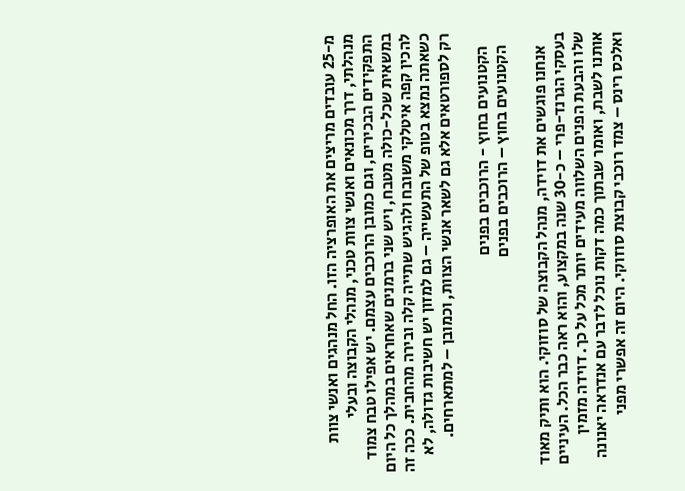מ-25 עובדים מריצים את האופרציה הזו. החל מנהגים ואנשי צוות מנהלתי, דרך מכונאים ואנשי צוות טכני, מנהלי הקבוצה ובעלי התפקידים הבכירים, וגם כמובן הרוכבים עצמם. יש אפילו טבח צמוד במשאית שכל-כולה מטבח, ויש שני ברמנים שאחראים במהלך כל היום להכין קפה איטלקי משובח ולהגיש שתייה קלה ובירה מהחבית. ככה זה כשאתה נמצא בטופ של התעשייה – גם למזון יש חשיבות גדולה, לא רק לספורטאים אלא גם לשאר אנשי הצוות, וכמובן – למתארחים.

    הקטנועים בחוץ - הרוכבים בפנים
    הקטנועים בחוץ – הרוכבים בפנים

    אנחנו פוגשים את דוידה, מנהל הקבוצה של סוזוקי. הוא ותיק מאוד בעסקי הגרנד-פרי – כ-30 שנה במקצוע, והוא ראה כבר הכל. העיניים שלו והבעת הפנים השלווה מעידים יותר מכל על כך. דוידה מזמין אותנו לשבת, ואומר שבתוך כמה דקות נוכל לדבר עם אנדראה יאנונה ואלכס רינס – צמד רוכבי קבוצת סוזוקי. היום זה אפשרי מפני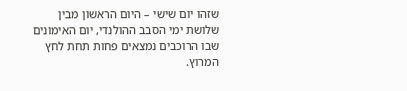שזהו יום שישי – היום הראשון מבין שלושת ימי הסבב ההולנדי, יום האימונים שבו הרוכבים נמצאים פחות תחת לחץ המרוץ.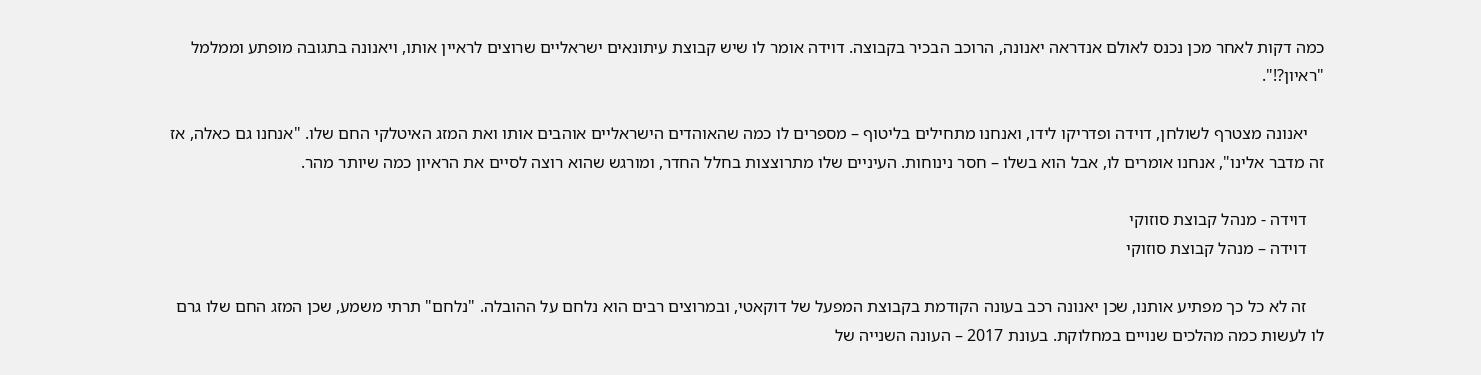כמה דקות לאחר מכן נכנס לאולם אנדראה יאנונה, הרוכב הבכיר בקבוצה. דוידה אומר לו שיש קבוצת עיתונאים ישראליים שרוצים לראיין אותו, ויאנונה בתגובה מופתע וממלמל "ראיון?!".

    יאנונה מצטרף לשולחן, דוידה ופדריקו לידו, ואנחנו מתחילים בליטוף – מספרים לו כמה שהאוהדים הישראליים אוהבים אותו ואת המזג האיטלקי החם שלו. "אנחנו גם כאלה, אז זה מדבר אלינו", אנחנו אומרים לו, אבל הוא בשלו – חסר נינוחות. העיניים שלו מתרוצצות בחלל החדר, ומורגש שהוא רוצה לסיים את הראיון כמה שיותר מהר.

    דוידה - מנהל קבוצת סוזוקי
    דוידה – מנהל קבוצת סוזוקי

    זה לא כל כך מפתיע אותנו, שכן יאנונה רכב בעונה הקודמת בקבוצת המפעל של דוקאטי, ובמרוצים רבים הוא נלחם על ההובלה. "נלחם" תרתי משמע, שכן המזג החם שלו גרם לו לעשות כמה מהלכים שנויים במחלוקת. בעונת 2017 – העונה השנייה של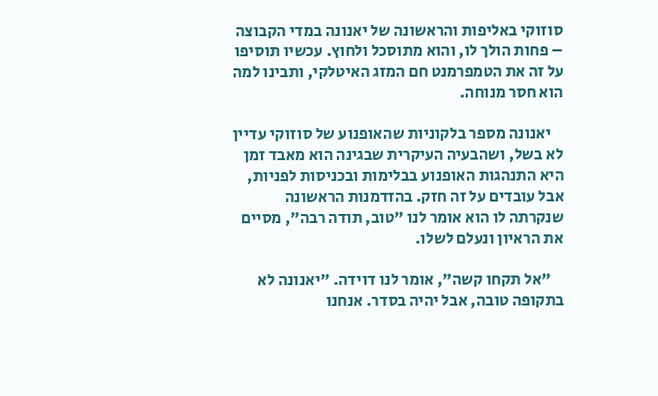סוזוקי באליפות והראשונה של יאנונה במדי הקבוצה – פחות הולך לו, והוא מתוסכל ולחוץ. עכשיו תוסיפו על זה את הטמפרמנט חם המזג האיטלקי, ותבינו למה הוא חסר מנוחה.

    יאנונה מספר בלקוניות שהאופנוע של סוזוקי עדיין לא בשל, ושהבעיה העיקרית שבגינה הוא מאבד זמן היא התנהגות האופנוע בבלימות ובכניסות לפניות, אבל עובדים על זה חזק. בהזדמנות הראשונה שנקרתה לו הוא אומר לנו "טוב, תודה רבה", מסיים את הראיון ונעלם לשלו.

    "אל תקחו קשה", אומר לנו דוידה. "יאנונה לא בתקופה טובה, אבל יהיה בסדר. אנחנו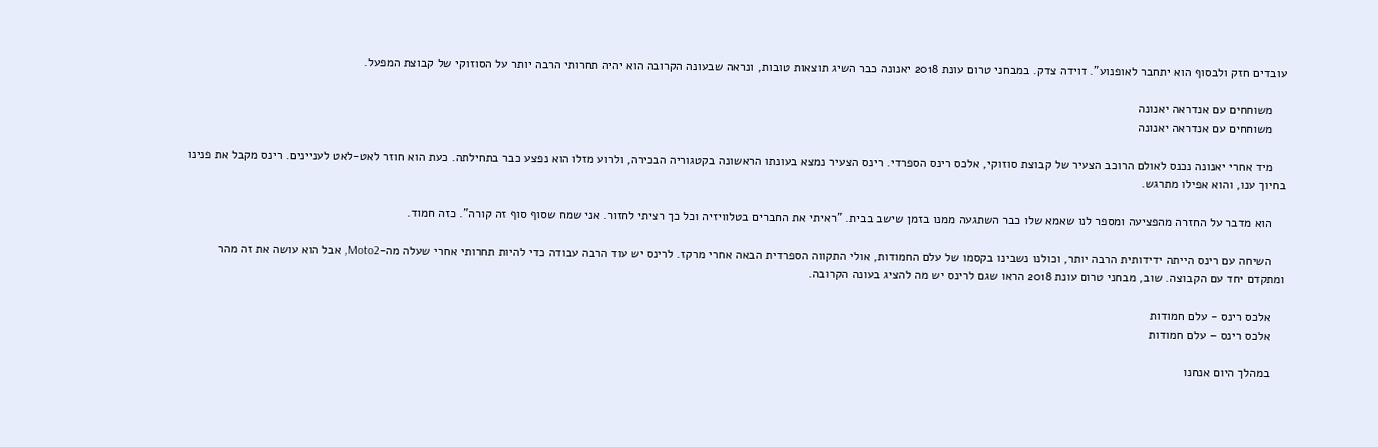עובדים חזק ולבסוף הוא יתחבר לאופנוע". דוידה צדק. במבחני טרום עונת 2018 יאנונה כבר השיג תוצאות טובות, ונראה שבעונה הקרובה הוא יהיה תחרותי הרבה יותר על הסוזוקי של קבוצת המפעל.

    משוחחים עם אנדראה יאנונה
    משוחחים עם אנדראה יאנונה

    מיד אחרי יאנונה נכנס לאולם הרוכב הצעיר של קבוצת סוזוקי, אלכס רינס הספרדי. רינס הצעיר נמצא בעונתו הראשונה בקטגוריה הבכירה, ולרוע מזלו הוא נפצע כבר בתחילתה. כעת הוא חוזר לאט-לאט לעניינים. רינס מקבל את פנינו בחיוך ענו, והוא אפילו מתרגש.

    הוא מדבר על החזרה מהפציעה ומספר לנו שאמא שלו כבר השתגעה ממנו בזמן שישב בבית. "ראיתי את החברים בטלוויזיה וכל כך רציתי לחזור. אני שמח שסוף סוף זה קורה". כזה חמוד.

    השיחה עם רינס הייתה ידידותית הרבה יותר, וכולנו נשבינו בקסמו של עלם החמודות, אולי התקווה הספרדית הבאה אחרי מרקז. לרינס יש עוד הרבה עבודה כדי להיות תחרותי אחרי שעלה מה-Moto2, אבל הוא עושה את זה מהר ומתקדם יחד עם הקבוצה. שוב, מבחני טרום עונת 2018 הראו שגם לרינס יש מה להציג בעונה הקרובה.

    אלכס רינס - עלם חמודות
    אלכס רינס – עלם חמודות

    במהלך היום אנחנו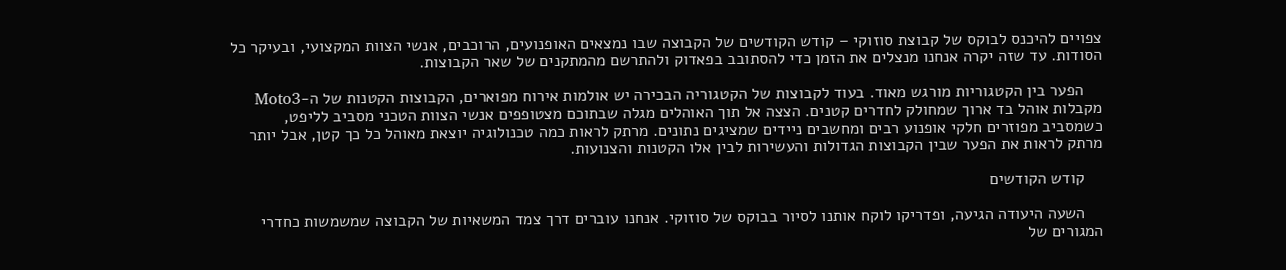צפויים להיכנס לבוקס של קבוצת סוזוקי – קודש הקודשים של הקבוצה שבו נמצאים האופנועים, הרוכבים, אנשי הצוות המקצועי, ובעיקר כל הסודות. עד שזה יקרה אנחנו מנצלים את הזמן כדי להסתובב בפאדוק ולהתרשם מהמתקנים של שאר הקבוצות.

    הפער בין הקטגוריות מורגש מאוד. בעוד לקבוצות של הקטגוריה הבכירה יש אולמות אירוח מפוארים, הקבוצות הקטנות של ה-Moto3 מקבלות אוהל בד ארוך שמחולק לחדרים קטנים. הצצה אל תוך האוהלים מגלה שבתוכם מצטופפים אנשי הצוות הטכני מסביב לליפט, כשמסביב מפוזרים חלקי אופנוע רבים ומחשבים ניידים שמציגים נתונים. מרתק לראות כמה טכנולוגיה יוצאת מאוהל כל כך קטן, אבל יותר מרתק לראות את הפער שבין הקבוצות הגדולות והעשירות לבין אלו הקטנות והצנועות.

    קודש הקודשים

    השעה היעודה הגיעה, ופדריקו לוקח אותנו לסיור בבוקס של סוזוקי. אנחנו עוברים דרך צמד המשאיות של הקבוצה שמשמשות כחדרי המגורים של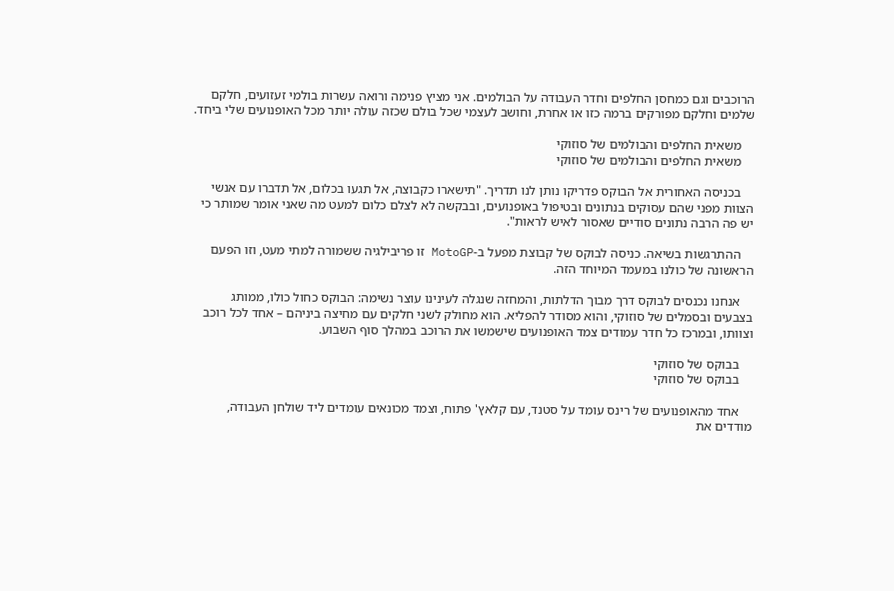הרוכבים וגם כמחסן החלפים וחדר העבודה על הבולמים. אני מציץ פנימה ורואה עשרות בולמי זעזועים, חלקם שלמים וחלקם מפורקים ברמה כזו או אחרת, וחושב לעצמי שכל בולם שכזה עולה יותר מכל האופנועים שלי ביחד.

    משאית החלפים והבולמים של סוזוקי
    משאית החלפים והבולמים של סוזוקי

    בכניסה האחורית אל הבוקס פדריקו נותן לנו תדריך. "תישארו כקבוצה, אל תגעו בכלום, אל תדברו עם אנשי הצוות מפני שהם עסוקים בנתונים ובטיפול באופנועים, ובבקשה לא לצלם כלום למעט מה שאני אומר שמותר כי יש פה הרבה נתונים סודיים שאסור לאיש לראות".

    ההתרגשות בשיאה. כניסה לבוקס של קבוצת מפעל ב-MotoGP זו פריבילגיה ששמורה למתי מעט, וזו הפעם הראשונה של כולנו במעמד המיוחד הזה.

    אנחנו נכנסים לבוקס דרך מבוך הדלתות, והמחזה שנגלה לעינינו עוצר נשימה: הבוקס כחול כולו, ממותג בצבעים ובסמלים של סוזוקי, והוא מסודר להפליא. הוא מחולק לשני חלקים עם מחיצה ביניהם – אחד לכל רוכב וצוותו, ובמרכז כל חדר עמודים צמד האופנועים שישמשו את הרוכב במהלך סוף השבוע.

    בבוקס של סוזוקי
    בבוקס של סוזוקי

    אחד מהאופנועים של רינס עומד על סטנד, עם קלאץ' פתוח, וצמד מכונאים עומדים ליד שולחן העבודה, מודדים את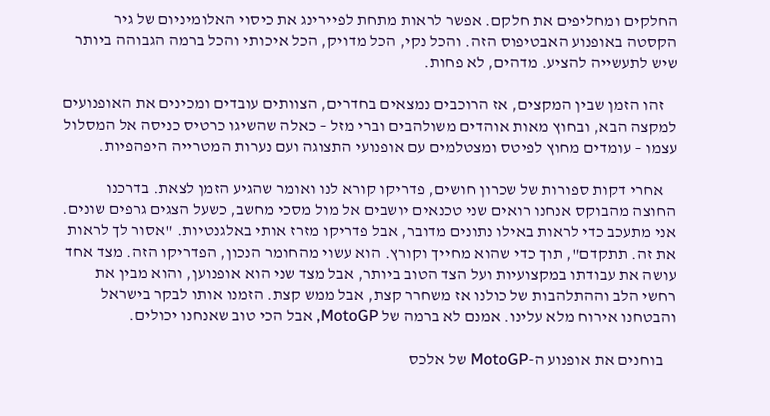החלקים ומחליפים את חלקם. אפשר לראות מתחת לפיירינג את כיסוי האלומיניום של גיר הקסטה באופנוע האבטיפוס הזה. והכל נקי, הכל מדויק, הכל איכותי והכל ברמה הגבוהה ביותר שיש לתעשייה להציע. מדהים, לא פחות.

    זהו הזמן שבין המקצים, אז הרוכבים נמצאים בחדרים, הצוותים עובדים ומכינים את האופנועים למקצה הבא, ובחוץ מאות אוהדים משולהבים וברי מזל – כאלה שהשיגו כרטיס כניסה אל המסלול עצמו – עומדים מחוץ לפיטס ומצטלמים עם אופנועי התצוגה ועם נערות המטרייה היפהפיות.

    אחרי דקות ספורות של שכרון חושים, פדריקו קורא לנו ואומר שהגיע הזמן לצאת. בדרכנו החוצה מהבוקס אנחנו רואים שני טכנאים יושבים אל מול מסכי מחשב, כשעל הצגים גרפים שונים. אני מתעכב כדי לראות באילו נתונים מדובר, אבל פדריקו מזרז אותי באלגנטיות. "אסור לך לראות את זה. תתקדם", תוך כדי שהוא מחייך וקורץ. הוא עשוי מהחומר הנכון, הפדריקו הזה. מצד אחד עושה את עבודתו במקצועיות ועל הצד הטוב ביותר, אבל מצד שני הוא אופנוען, והוא מבין את רחשי הלב וההתלהבות של כולנו אז משחרר קצת, אבל ממש קצת. הזמנו אותו לבקר בישראל והבטחנו אירוח מלא עלינו. אמנם לא ברמה של MotoGP, אבל הכי טוב שאנחנו יכולים.

    בוחנים את אופנוע ה-MotoGP של אלכס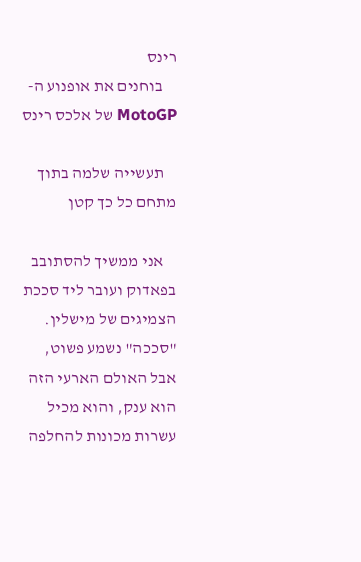רינס
    בוחנים את אופנוע ה-MotoGP של אלכס רינס

    תעשייה שלמה בתוך מתחם כל כך קטן

    אני ממשיך להסתובב בפאדוק ועובר ליד סככת הצמיגים של מישלין. "סככה" נשמע פשוט, אבל האולם הארעי הזה הוא ענק, והוא מכיל עשרות מכונות להחלפה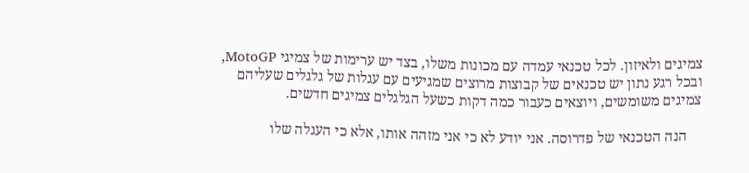צמיגים ולאיזון. לכל טכנאי עמדה עם מכונות משלו, בצד יש ערימות של צמיגי MotoGP, ובכל רגע נתון יש טכנאים של קבוצות מרוצים שמגיעים עם עגלות של גלגלים שעליהם צמיגים משומשים, ויוצאים כעבור כמה דקות כשעל הגלגלים צמיגים חדשים.

    הנה הטכנאי של פדרוסה. אני יודע לא כי אני מזהה אותו, אלא כי העגלה שלו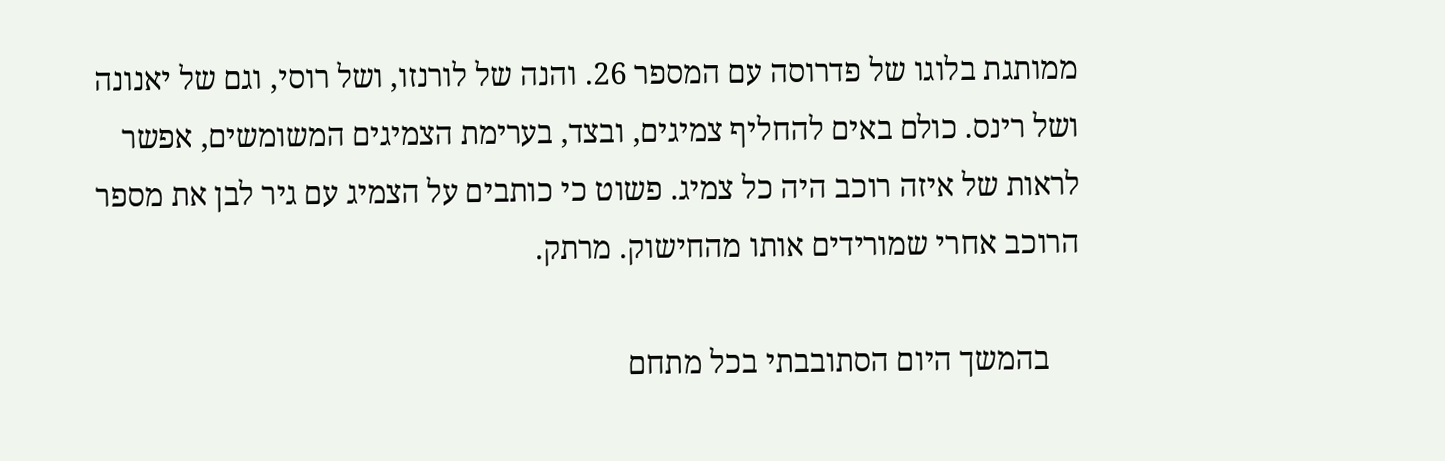ממותגת בלוגו של פדרוסה עם המספר 26. והנה של לורנזו, ושל רוסי, וגם של יאנונה ושל רינס. כולם באים להחליף צמיגים, ובצד, בערימת הצמיגים המשומשים, אפשר לראות של איזה רוכב היה כל צמיג. פשוט כי כותבים על הצמיג עם גיר לבן את מספר הרוכב אחרי שמורידים אותו מהחישוק. מרתק.

    בהמשך היום הסתובבתי בכל מתחם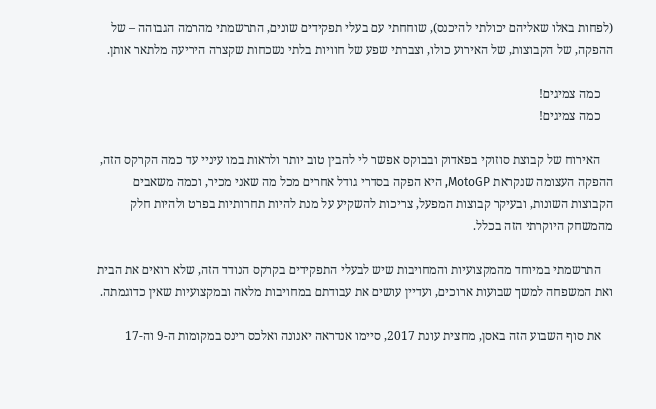(לפחות באלו שאליהם יכולתי להיכנס), שוחחתי עם בעלי תפקידים שונים, התרשמתי מהרמה הגבוהה – של ההפקה, של הקבוצות, של האירוע כולו, וצברתי שפע של חוויות בלתי נשכחות שקצרה היריעה מלתאר אותן.

    כמה צמיגים!
    כמה צמיגים!

    האירוח של קבוצת סוזוקי בפאדוק ובבוקס אפשר לי להבין טוב יותר ולראות במו עיניי עד כמה הקרקס הזה, ההפקה העצומה שנקראת MotoGP, היא הפקה בסדרי גודל אחרים מכל מה שאני מכיר, וכמה משאבים הקבוצות השונות, ובעיקר קבוצות המפעל, צריכות להשקיע על מנת להיות תחרותיות בפרט ולהיות חלק מהמשחק היוקרתי הזה בכלל.

    התרשמתי במיוחד מהמקצועיות והמחויבות שיש לבעלי התפקידים בקרקס הנודד הזה, שלא רואים את הבית ואת המשפחה למשך שבועות ארוכים, ועדיין עושים את עבודתם במחויבות מלאה ובמקצועיות שאין כדוגמתה.

    את סוף השבוע הזה באסן, מחצית עונת 2017, סיימו אנדראה יאנונה ואלכס רינס במקומות ה-9 וה-17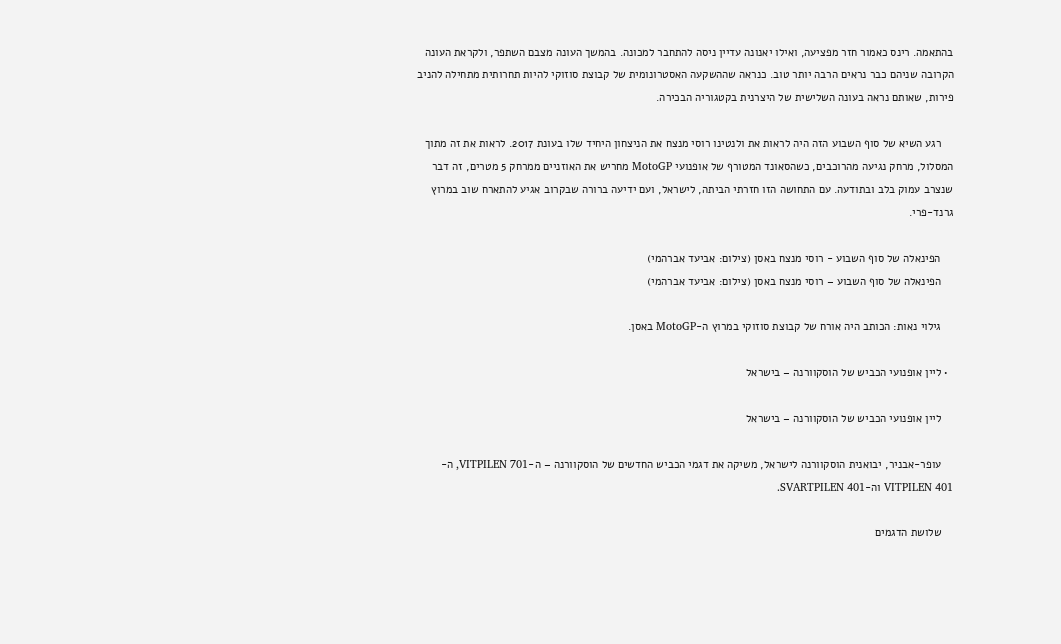בהתאמה. רינס כאמור חזר מפציעה, ואילו יאנונה עדיין ניסה להתחבר למכונה. בהמשך העונה מצבם השתפר, ולקראת העונה הקרובה שניהם כבר נראים הרבה יותר טוב. כנראה שההשקעה האסטרונומית של קבוצת סוזוקי להיות תחרותית מתחילה להניב פירות, שאותם נראה בעונה השלישית של היצרנית בקטגוריה הבכירה.

    רגע השיא של סוף השבוע הזה היה לראות את ולנטינו רוסי מנצח את הניצחון היחיד שלו בעונת 2017. לראות את זה מתוך המסלול, מרחק נגיעה מהרוכבים, כשהסאונד המטורף של אופנועי MotoGP מחריש את האוזניים ממרחק 5 מטרים, זה דבר שנצרב עמוק בלב ובתודעה. עם התחושה הזו חזרתי הביתה, לישראל, ועם ידיעה ברורה שבקרוב אגיע להתארח שוב במרוץ גרנד-פרי.

    הפינאלה של סוף השבוע - רוסי מנצח באסן (צילום: אביעד אברהמי)
    הפינאלה של סוף השבוע – רוסי מנצח באסן (צילום: אביעד אברהמי)

    גילוי נאות: הכותב היה אורח של קבוצת סוזוקי במרוץ ה-MotoGP באסן.

  • ליין אופנועי הכביש של הוסקוורנה – בישראל

    ליין אופנועי הכביש של הוסקוורנה – בישראל

    עופר-אבניר, יבואנית הוסקוורנה לישראל, משיקה את דגמי הכביש החדשים של הוסקוורנה – ה-VITPILEN 701, ה-VITPILEN 401 וה-SVARTPILEN 401.

    שלושת הדגמים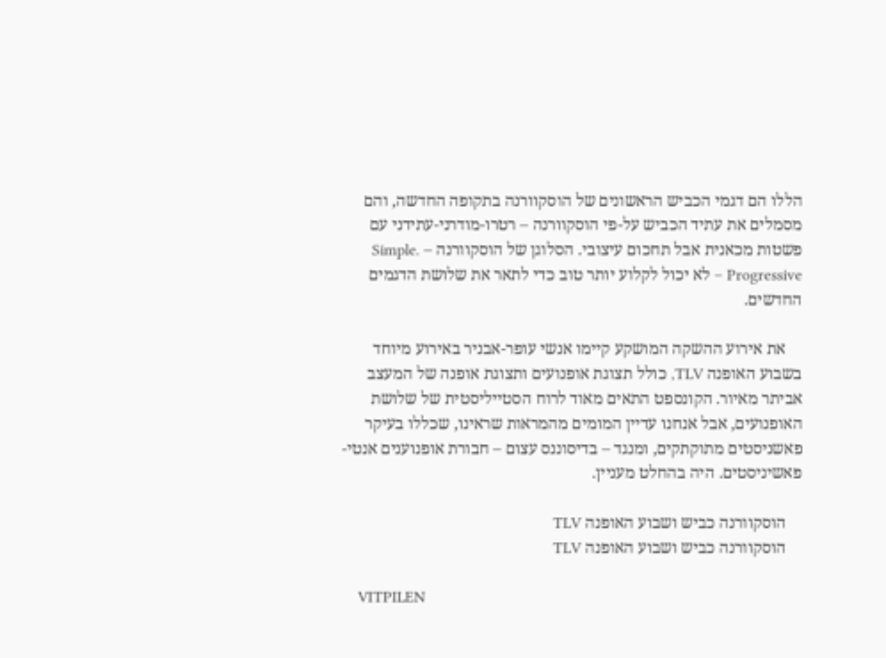הללו הם דגמי הכביש הראשונים של הוסקוורנה בתקופה החדשה, והם מסמלים את עתיד הכביש על-פי הוסקוורנה – רטרו-מודרני-עתידני עם פשטות מכאנית אבל תחכום עיצובי. הסלוגן של הוסקוורנה – Simple. Progressive – לא יכול לקלוע יותר טוב כדי לתאר את שלושת הדגמים החדשים.

    את אירוע ההשקה המושקע קיימו אנשי עופר-אבניר באירוע מיוחד בשבוע האופנה TLV, כולל תצוגת אופנועים ותצוגת אופנה של המעצב אביתר מאיור. הקונספט התאים מאוד לרוח הסטייליסטית של שלושת האופנועים, אבל אנחנו עדיין המומים מהמראות שראינו, שכללו בעיקר פאשניסטים מתוקתקים, ומנגד – בדיסוננס עצום – חבורת אופנוענים אנטי-פאשיניסטים. היה בהחלט מעניין.

    הוסקוורנה כביש ושבוע האופנה TLV
    הוסקוורנה כביש ושבוע האופנה TLV

    VITPILEN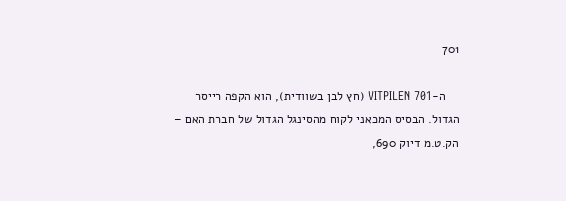701

    ה-VITPILEN 701 (חץ לבן בשוודית), הוא הקפה רייסר הגדול. הבסיס המכאני לקוח מהסינגל הגדול של חברת האם – הק.ט.מ דיוק 690,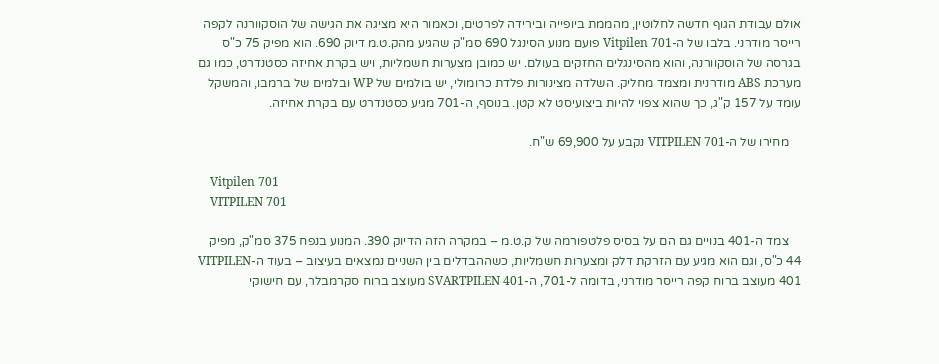אולם עבודת הגוף חדשה לחלוטין, מהממת ביופייה ובירידה לפרטים, וכאמור היא מציגה את הגישה של הוסקוורנה לקפה רייסר מודרני. בלבו של ה-Vitpilen 701 פועם מנוע הסינגל 690 סמ"ק שהגיע מהק.ט.מ דיוק 690. הוא מפיק 75 כ"ס בגרסה של הוסקוורנה, והוא מהסינגלים החזקים בעולם. יש כמובן מצערות חשמליות, ויש בקרת אחיזה כסטנדרט, כמו גם מערכת ABS מודרנית ומצמד מחליק. השלדה מצינורות פלדת כרומולי, יש בולמים של WP ובלמים של ברמבו, והמשקל עומד על 157 ק"ג, כך שהוא צפוי להיות ביצועיסט לא קטן. בנוסף, ה-701 מגיע כסטנדרט עם בקרת אחיזה.

    מחירו של ה-VITPILEN 701 נקבע על 69,900 ש"ח.

    Vitpilen 701
    VITPILEN 701

    צמד ה-401 בנויים גם הם על בסיס פלטפורמה של ק.ט.מ – במקרה הזה הדיוק 390. המנוע בנפח 375 סמ"ק, מפיק 44 כ"ס, וגם הוא מגיע עם הזרקת דלק ומצערות חשמליות, כשההבדלים בין השניים נמצאים בעיצוב – בעוד ה-VITPILEN 401 מעוצב ברוח קפה רייסר מודרני, בדומה ל-701, ה-SVARTPILEN 401 מעוצב ברוח סקרמבלר, עם חישוקי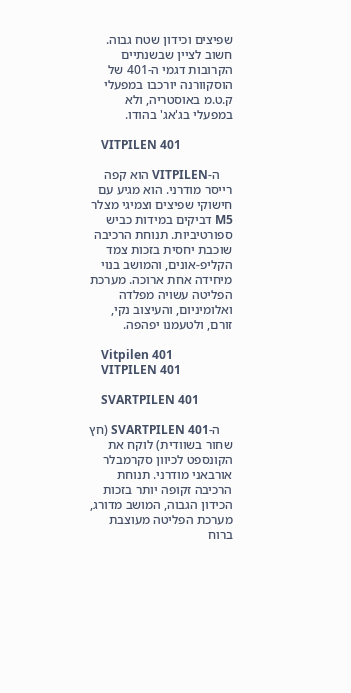שפיצים וכידון שטח גבוה. חשוב לציין שבשנתיים הקרובות דגמי ה-401 של הוסקוורנה יורכבו במפעלי ק.ט.מ באוסטריה, ולא במפעלי בג'אג' בהודו.

    VITPILEN 401

    ה-VITPILEN הוא קפה רייסר מודרני. הוא מגיע עם חישוקי שפיצים וצמיגי מצלר M5 דביקים במידות כביש ספורטיביות. תנוחת הרכיבה שוכבת יחסית בזכות צמד הקליפ-אונים, והמושב בנוי מיחידה אחת ארוכה. מערכת הפליטה עשויה מפלדה ואלומיניום, והעיצוב נקי, זורם, ולטעמנו יפהפה.

    Vitpilen 401
    VITPILEN 401

    SVARTPILEN 401

    ה-SVARTPILEN 401 (חץ שחור בשוודית) לוקח את הקונספט לכיוון סקרמבלר אורבאני מודרני. תנוחת הרכיבה זקופה יותר בזכות הכידון הגבוה, המושב מדורג, מערכת הפליטה מעוצבת ברוח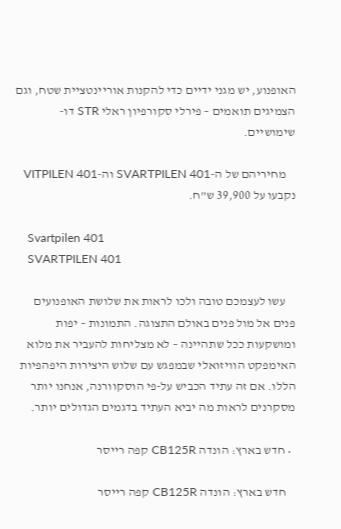האופנוע, יש מגני ידיים כדי להקנות אוריינטציית שטח, וגם הצמיגים תואמים – פירלי סקורפיון ראלי STR דו-שימושיים.

    מחיריהם של ה-SVARTPILEN 401 וה-VITPILEN 401 נקבעו על 39,900 ש"ח.

    Svartpilen 401
    SVARTPILEN 401

    עשו לעצמכם טובה ולכו לראות את שלושת האופנועים פנים אל מול פנים באולם התצוגה. התמונות – יפות ומושקעות ככל שתהיינה – לא מצליחות להעביר את מלוא האימפקט הוויזואלי שבמפגש עם שלוש היצירות היפהפיות הללו. אם זה עתיד הכביש על-פי הוסקוורנה, אנחנו יותר מסקרנים לראות מה יביא העתיד בדגמים הגדולים יותר.

  • חדש בארץ: הונדה CB125R קפה רייסר

    חדש בארץ: הונדה CB125R קפה רייסר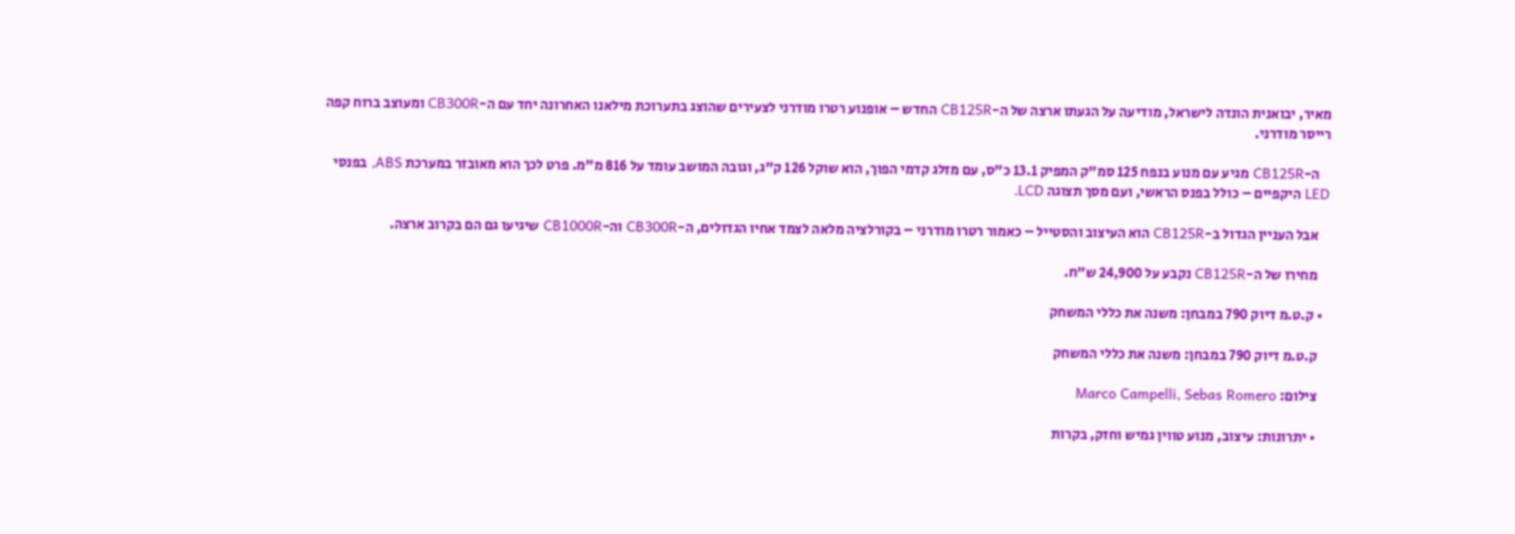מאיר, יבואנית הונדה לישראל, מודיעה על הגעתו ארצה של ה-CB125R החדש – אופנוע רטרו מודרני לצעירים שהוצג בתערוכת מילאנו האחרונה יחד עם ה-CB300R ומעוצב ברוח קפה רייסר מודרני.

    ה-CB125R מגיע עם מנוע בנפח 125 סמ"ק המפיק 13.1 כ"ס, עם מזלג קדמי הפוך, הוא שוקל 126 ק"ג, וגובה המושב עומד על 816 מ"מ. פרט לכך הוא מאובזר במערכת ABS, בפנסי LED היקפיים – כולל בפנס הראשי, ועם מסך תצוגה LCD.

    אבל העניין הגדול ב-CB125R הוא העיצוב והסטייל – כאמור רטרו מודרני – בקורלציה מלאה לצמד אחיו הגדולים, ה-CB300R וה-CB1000R שיגיעו גם הם בקרוב ארצה.

    מחירו של ה-CB125R נקבע על 24,900 ש"ח.

  • ק.ט.מ דיוק 790 במבחן: משנה את כללי המשחק

    ק.ט.מ דיוק 790 במבחן: משנה את כללי המשחק

    צילום: Marco Campelli, Sebas Romero

    • יתרונות: עיצוב, מנוע טווין גמיש וחזק, בקרות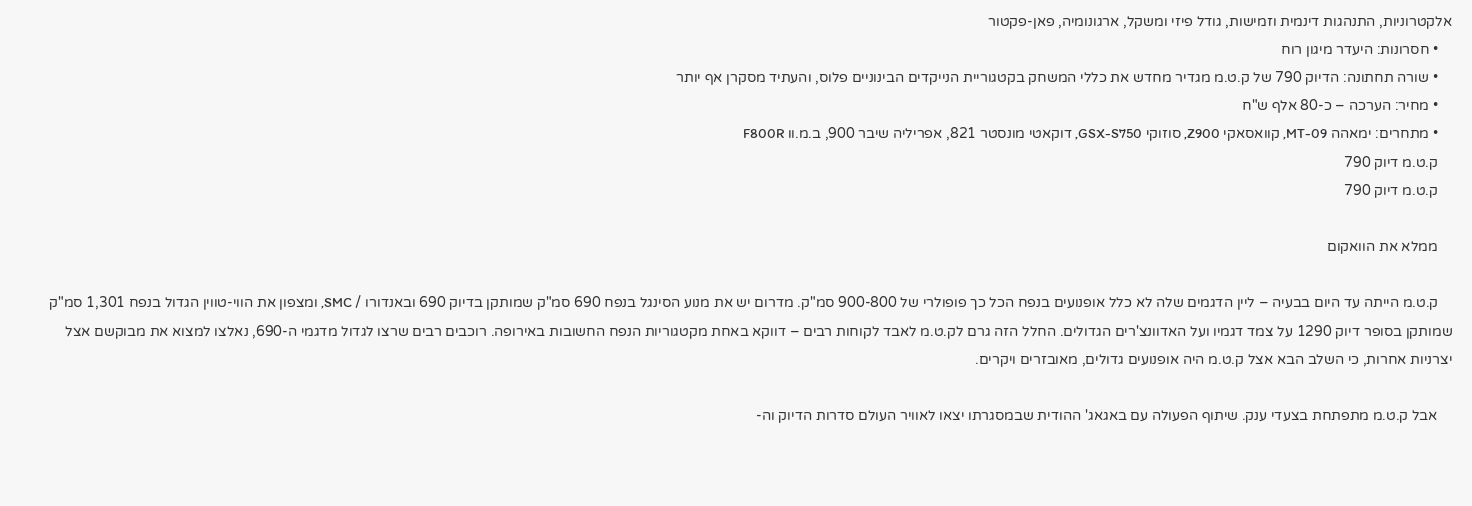אלקטרוניות, התנהגות דינמית וזמישות, גודל פיזי ומשקל, ארגונומיה, פאן-פקטור
    • חסרונות: היעדר מיגון רוח
    • שורה תחתונה: הדיוק 790 של ק.ט.מ מגדיר מחדש את כללי המשחק בקטגוריית הנייקדים הבינוניים פלוס, והעתיד מסקרן אף יותר
    • מחיר: הערכה – כ-80 אלף ש"ח
    • מתחרים: ימאהה MT-09, קוואסאקי Z900, סוזוקי GSX-S750, דוקאטי מונסטר 821, אפריליה שיבר 900, ב.מ.וו F800R
    ק.ט.מ דיוק 790
    ק.ט.מ דיוק 790

    ממלא את הוואקום

    ק.ט.מ הייתה עד היום בבעיה – ליין הדגמים שלה לא כלל אופנועים בנפח הכל כך פופולרי של 900-800 סמ"ק. מדרום יש את מנוע הסינגל בנפח 690 סמ"ק שמותקן בדיוק 690 ובאנדורו / SMC, ומצפון את הווי-טווין הגדול בנפח 1,301 סמ"ק שמותקן בסופר דיוק 1290 על צמד דגמיו ועל האדוונצ'רים הגדולים. החלל הזה גרם לק.ט.מ לאבד לקוחות רבים – דווקא באחת מקטגוריות הנפח החשובות באירופה. רוכבים רבים שרצו לגדול מדגמי ה-690, נאלצו למצוא את מבוקשם אצל יצרניות אחרות, כי השלב הבא אצל ק.ט.מ היה אופנועים גדולים, מאובזרים ויקרים.

    אבל ק.ט.מ מתפתחת בצעדי ענק. שיתוף הפעולה עם באגאג' ההודית שבמסגרתו יצאו לאוויר העולם סדרות הדיוק וה-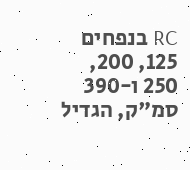RC בנפחים 125, 200, 250 ו-390 סמ"ק, הגדיל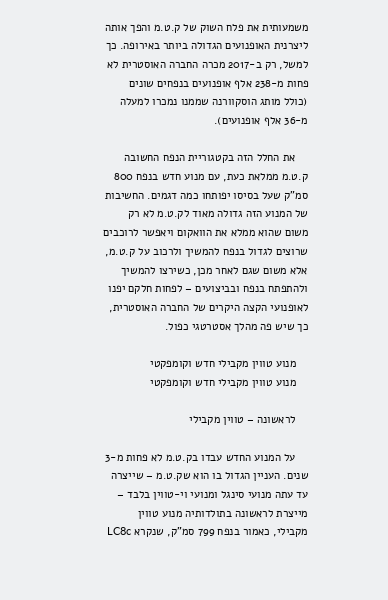משמעותית את פלח השוק של ק.ט.מ והפך אותה ליצרנית האופנועים הגדולה ביותר באירופה. כך למשל, רק ב-2017 מכרה החברה האוסטרית לא פחות מ-238 אלף אופנועים בנפחים שונים (כולל מותג הוסקוורנה שממנו נמכרו למעלה מ-36 אלף אופנועים).

    את החלל הזה בקטגוריית הנפח החשובה ק.ט.מ ממלאת כעת, עם מנוע חדש בנפח 800 סמ"ק שעל בסיסו יפותחו כמה דגמים. החשיבות של המנוע הזה גדולה מאוד לק.ט.מ לא רק משום שהוא ממלא את הוואקום ויאפשר לרוכבים שרוצים לגדול בנפח להמשיך ולרכוב על ק.ט.מ, אלא משום שגם לאחר מכן, כשירצו להמשיך ולהתפתח בנפח ובביצועים – לפחות חלקם יפנו לאופנועי הקצה היקרים של החברה האוסטרית, כך שיש פה מהלך אסטרטגי כפול.

    מנוע טווין מקבילי חדש וקומפקטי
    מנוע טווין מקבילי חדש וקומפקטי

    לראשונה – טווין מקבילי

    על המנוע החדש עבדו בק.ט.מ לא פחות מ-3 שנים. העניין הגדול בו הוא שק.ט.מ – שייצרה עד עתה מנועי סינגל ומנועי וי-טווין בלבד – מייצרת לראשונה בתולדותיה מנוע טווין מקבילי, כאמור בנפח 799 סמ"ק, שנקרא LC8c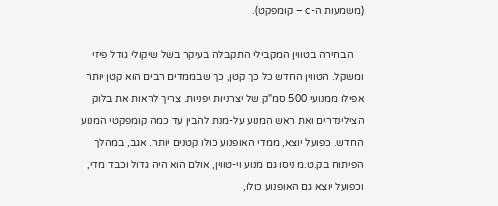(משמעות ה-c – קומפקט).

    הבחירה בטווין המקבילי התקבלה בעיקר בשל שיקולי גודל פיזי ומשקל. הטווין החדש כל כך קטן, כך שבממדים רבים הוא קטן יותר אפילו ממנועי 500 סמ"ק של יצרניות יפניות. צריך לראות את בלוק הצילינדרים ואת ראש המנוע על-מנת להבין עד כמה קומפקטי המנוע החדש. כפועל יוצא, ממדי האופנוע כולו קטנים יותר. אגב, במהלך הפיתוח בק.ט.מ ניסו גם מנוע וי-טווין, אולם הוא היה גדול וכבד מדי, וכפועל יוצא גם האופנוע כולו,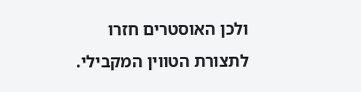ולכן האוסטרים חזרו לתצורת הטווין המקבילי.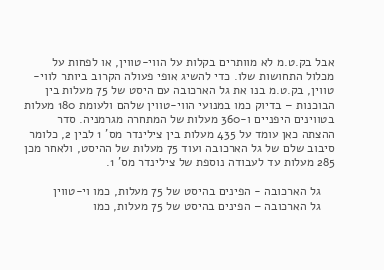אבל בק.ט.מ לא מוותרים בקלות על הווי-טווין, או לפחות על מכלול התחושות שלו. כדי להשיג אופי פעולה הקרוב ביותר לווי-טווין, בק.ט.מ בנו את גל הארכובה עם היסט של 75 מעלות בין הבוכנות – בדיוק כמו במנועי הווי-טווין שלהם ולעומת 180 מעלות בטווינים היפניים ו-360 מעלות של המתחרה מגרמניה. סדר ההצתה כאן עומד על 435 מעלות בין צילינדר מס' 1 לבין 2, כלומר סיבוב שלם של גל הארכובה ועוד 75 מעלות של ההיסט, ולאחר מכן 285 מעלות עד לעבודה נוספת של צילינדר מס' 1.

    גל הארכובה - הפינים בהיסט של 75 מעלות, כמו וי-טווין
    גל הארכובה – הפינים בהיסט של 75 מעלות, כמו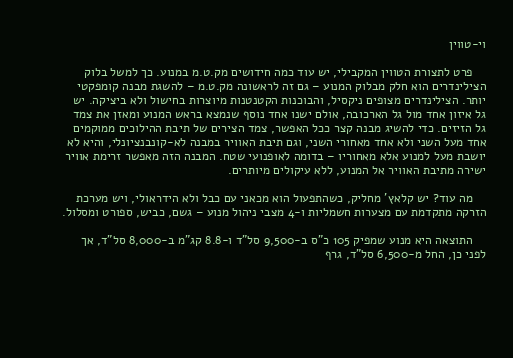וי-טווין

    פרט לתצורת הטווין המקבילי, יש עוד כמה חידושים מק.ט.מ במנוע. כך למשל בלוק הצילינדרים הוא חלק מבלוק המנוע – גם זה לראשונה מק.ט.מ – להשגת מבנה קומפקטי יותר. הצילינדרים מצופים ניקסיל, והבוכנות הקטנטנות מיוצרות בחישול ולא ביציקה. יש גל איזון אחד מול גל הארכובה, אולם ישנו אחד נוסף שנמצא בראש המנוע ומאזן את צמד גל הזיזים. כדי להשיג מבנה קצר ככל האפשר, צמד הצירים של תיבת ההילוכים ממוקמים אחד מעל השני ולא אחד מאחורי השני, וגם תיבת האוויר במבנה לא-קונבנציונלי, והיא לא יושבת מעל למנוע אלא מאחוריו – בדומה לאופנועי שטח. המבנה הזה מאפשר זרימת אוויר ישירה מתיבת האוויר אל המנוע, ללא עיקולים מיותרים.

    מה עוד? יש קלאץ' מחליק, כשהתפעול הוא מכאני עם כבל ולא הידראולי, ויש מערכת הזרקה מתקדמת עם מצערות חשמליות ו-4 מצבי ניהול מנוע – גשם, כביש, ספורט ומסלול.

    התוצאה היא מנוע שמפיק 105 כ"ס ב-9,500 סל"ד ו-8.8 קג"מ ב-8,000 סל"ד, אך לפני כן, החל מ-6,500 סל"ד, גרף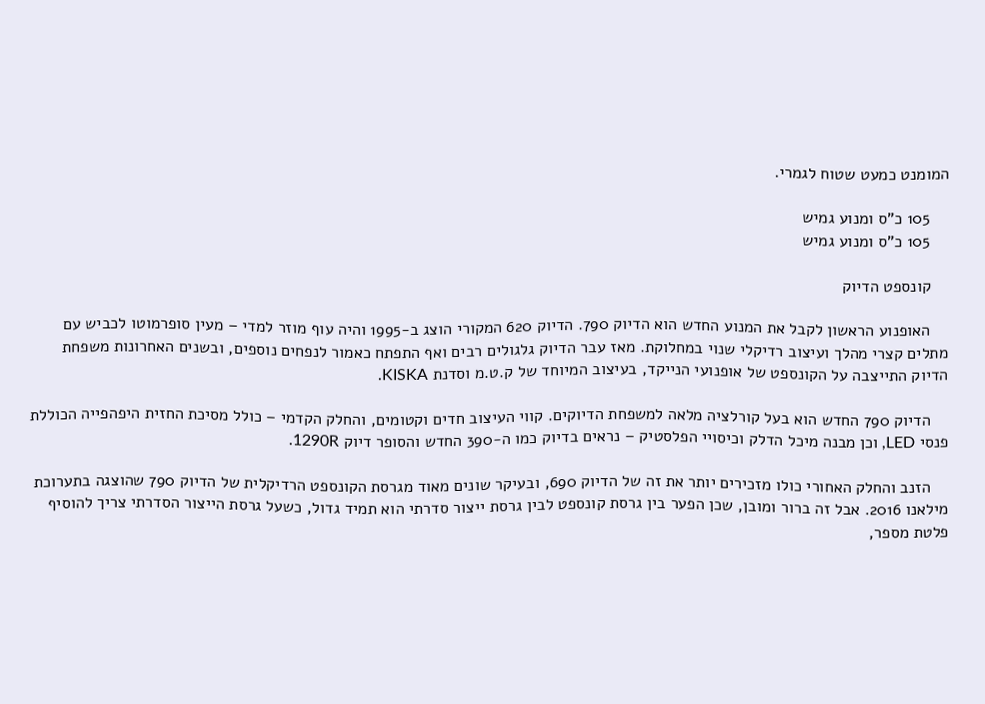המומנט כמעט שטוח לגמרי.

    105 כ"ס ומנוע גמיש
    105 כ"ס ומנוע גמיש

    קונספט הדיוק

    האופנוע הראשון לקבל את המנוע החדש הוא הדיוק 790. הדיוק 620 המקורי הוצג ב-1995 והיה עוף מוזר למדי – מעין סופרמוטו לכביש עם מתלים קצרי מהלך ועיצוב רדיקלי שנוי במחלוקת. מאז עבר הדיוק גלגולים רבים ואף התפתח כאמור לנפחים נוספים, ובשנים האחרונות משפחת הדיוק התייצבה על הקונספט של אופנועי הנייקד, בעיצוב המיוחד של ק.ט.מ וסדנת KISKA.

    הדיוק 790 החדש הוא בעל קורלציה מלאה למשפחת הדיוקים. קווי העיצוב חדים וקטומים, והחלק הקדמי – כולל מסיכת החזית היפהפייה הכוללת פנסי LED, וכן מבנה מיכל הדלק וכיסויי הפלסטיק – נראים בדיוק כמו ה-390 החדש והסופר דיוק 1290R.

    הזנב והחלק האחורי כולו מזכירים יותר את זה של הדיוק 690, ובעיקר שונים מאוד מגרסת הקונספט הרדיקלית של הדיוק 790 שהוצגה בתערוכת מילאנו 2016. אבל זה ברור ומובן, שכן הפער בין גרסת קונספט לבין גרסת ייצור סדרתי הוא תמיד גדול, כשעל גרסת הייצור הסדרתי צריך להוסיף פלטת מספר,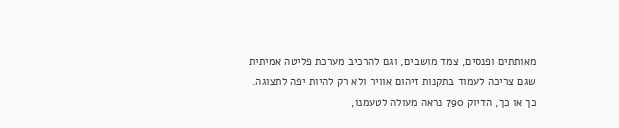מאותתים ופנסים, צמד מושבים, וגם להרכיב מערכת פליטה אמיתית שגם צריכה לעמוד בתקנות זיהום אוויר ולא רק להיות יפה לתצוגה. כך או כך, הדיוק 790 נראה מעולה לטעמנו,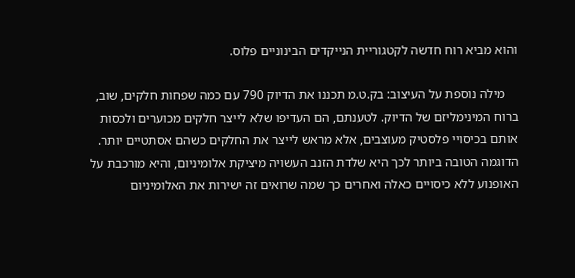והוא מביא רוח חדשה לקטגוריית הנייקדים הבינוניים פלוס.

    מילה נוספת על העיצוב: בק.ט.מ תכננו את הדיוק 790 עם כמה שפחות חלקים, שוב, ברוח המינימליזם של הדיוק. לטענתם, הם העדיפו שלא לייצר חלקים מכוערים ולכסות אותם בכיסויי פלסטיק מעוצבים, אלא מראש לייצר את החלקים כשהם אסתטיים יותר. הדוגמה הטובה ביותר לכך היא שלדת הזנב העשויה מיציקת אלומיניום, והיא מורכבת על האופנוע ללא כיסויים כאלה ואחרים כך שמה שרואים זה ישירות את האלומיניום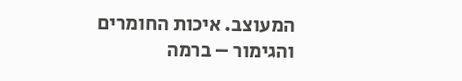המעוצב. איכות החומרים והגימור – ברמה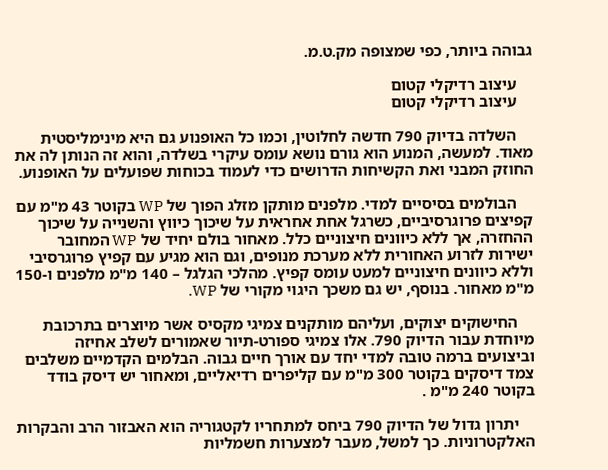גבוהה ביותר, כפי שמצופה מק.ט.מ.

    עיצוב רדיקלי קטום
    עיצוב רדיקלי קטום

    השלדה בדיוק 790 חדשה לחלוטין, וכמו כל האופנוע גם היא מינימליסטית מאוד. למעשה, המנוע הוא גורם נושא עומס עיקרי בשלדה, והוא זה הנותן לה את החוזק המבני ואת הקשיחות הדרושים כדי לעמוד בכוחות שפועלים על האופנוע.

    הבולמים בסיסיים למדי. מלפנים מותקן מזלג הפוך של WP בקוטר 43 מ"מ עם קפיצים פרוגרסיביים, כשרגל אחת אחראית על שיכוך כיווץ והשנייה על שיכוך ההחזרה, אך ללא כיוונים חיצוניים כלל. מאחור בולם יחיד של WP המחובר ישירות לזרוע האחורית ללא מערכת מנופים, וגם הוא מגיע עם קפיץ פרוגרסיבי וללא כיוונים חיצוניים למעט עומס קפיץ. מהלכי הגלגל – 140 מ"מ מלפנים ו-150 מ"מ מאחור. בנוסף, יש גם משכך היגוי מקורי של WP.

    החישוקים יצוקים, ועליהם מותקנים צמיגי מקסיס אשר מיוצרים בתרכובת מיוחדת עבור הדיוק 790. אלו צמיגי ספורט-תיור שאמורים לשלב אחיזה וביצועים ברמה טובה למדי יחד עם אורך חיים גבוה. הבלמים הקדמיים משלבים צמד דיסקים בקוטר 300 מ"מ עם קליפרים רדיאליים, ומאחור יש דיסק בודד בקוטר 240 מ"מ .

    יתרון גדול של הדיוק 790 ביחס למתחריו לקטגוריה הוא האבזור הרב והבקרות האלקטרוניות. כך למשל, מעבר למצערות חשמליות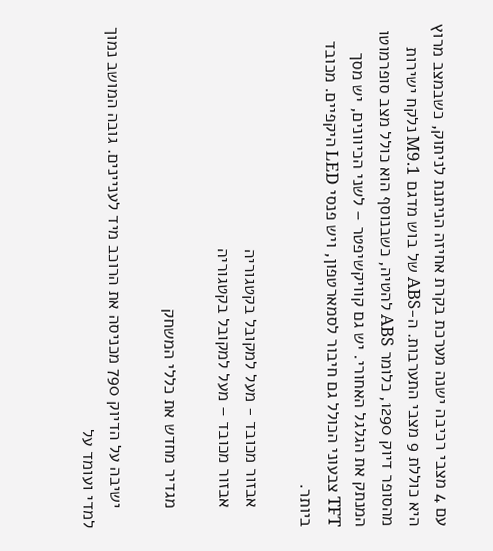עם 4 מצבי רכיבה ישנה מערכת בקרת אחיזה הניתנת לניתוק, כשבמצב מרוץ היא כוללת 9 מצבי התערבות. ה-ABS של בוש מדגם M9.1 נלקח ישירות מהסופר דיוק 1290, כלומר ABS להטיה, כשבנוסף הוא כולל מצב סופרמוטו המנתק את הגלגל האחורי. יש גם קוויקשיפטר – לשני הכיוונים, יש מסך TFT צבעוני הכולל גם חיבור לסמארטפון, ויש פנסי LED היקפיים. מכובד ביותר.

    אבזור מכובד - מעל למקובל בקטגוריה
    אבזור מכובד – מעל למקובל בקטגוריה

    מגדיר מחדש את כללי המשחק

    ישיבה על הדיוק 790 מכניסה את הרוכב מיד לעניינים. גובה המושב נמוך למדי ועומד על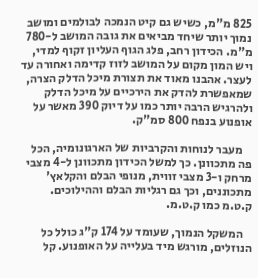825 מ"מ, כשיש גם קיט הנמכה לבולמים ומושב נמוך יותר שיחד מביאים את גובה המושב ל-780 מ"מ. הכידון רחב, פלג הגוף העליון זקוף למדי, ויש המון מקום על המושב לזוז קדימה ואחורה עד לעצר. אהבנו מאוד את תצורת מיכל הדלק הצרה, שמאפשרת להדק את הירכיים על מיכל הדלק ולהרגיש הרבה יותר כמו על דיוק 390 מאשר על אופנוע בנפח 800 סמ"ק.

    מעבר לנוחות והקרביות של הארגונומיה, הכל פה מתכוונן. כך למשל הכידון מתכוונן ל-4 מצבי מרחק ו-3 מצבי זווית, מנופי הבלם והקלאץ' מתכוננים, וכך גם רגליות הבלם וההילוכים. ק.ט.מ כמו ק.ט.מ.

    המשקל הנמוך, שעומד על 174 ק"ג כולל כל הנוזלים, מורגש מיד בעלייה על האופנוע. קל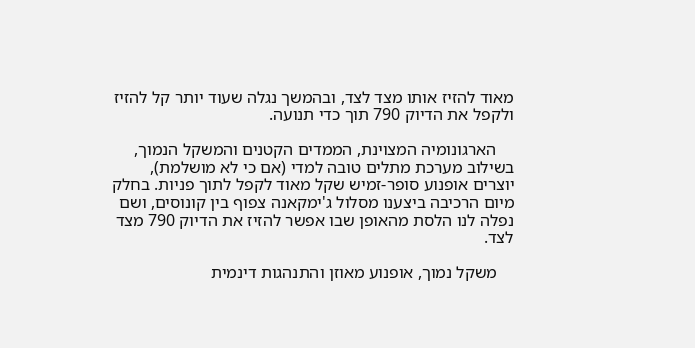מאוד להזיז אותו מצד לצד, ובהמשך נגלה שעוד יותר קל להזיז ולקפל את הדיוק 790 תוך כדי תנועה.

    הארגונומיה המצוינת, הממדים הקטנים והמשקל הנמוך, בשילוב מערכת מתלים טובה למדי (אם כי לא מושלמת), יוצרים אופנוע סופר-זמיש שקל מאוד לקפל לתוך פניות. בחלק מיום הרכיבה ביצענו מסלול ג'ימקאנה צפוף בין קונוסים, ושם נפלה לנו הלסת מהאופן שבו אפשר להזיז את הדיוק 790 מצד לצד.

    משקל נמוך, אופנוע מאוזן והתנהגות דינמית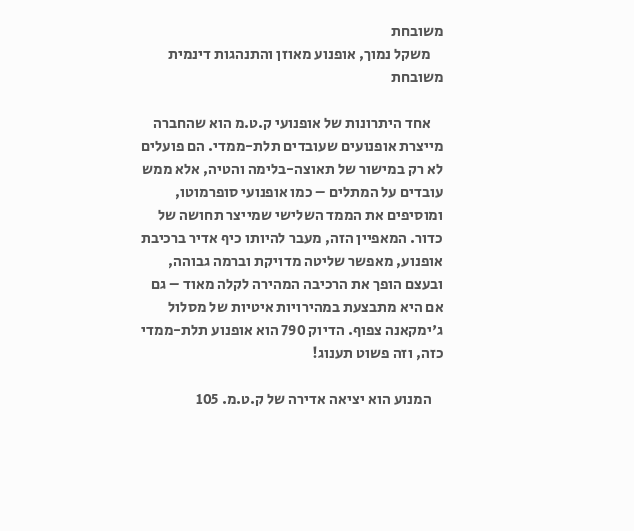משובחת
    משקל נמוך, אופנוע מאוזן והתנהגות דינמית משובחת

    אחד היתרונות של אופנועי ק.ט.מ הוא שהחברה מייצרת אופנועים שעובדים תלת-ממדי. הם פועלים לא רק במישור של תאוצה-בלימה והטיה, אלא ממש עובדים על המתלים – כמו אופנועי סופרמוטו, ומוסיפים את הממד השלישי שמייצר תחושה של כדור. המאפיין הזה, מעבר להיותו כיף אדיר ברכיבת אופנוע, מאפשר שליטה מדויקת וברמה גבוהה, ובעצם הופך את הרכיבה המהירה לקלה מאוד – גם אם היא מתבצעת במהירויות איטיות של מסלול ג'ימקאנה צפוף. הדיוק 790 הוא אופנוע תלת-ממדי כזה, וזה פשוט תענוג!

    המנוע הוא יציאה אדירה של ק.ט.מ. 105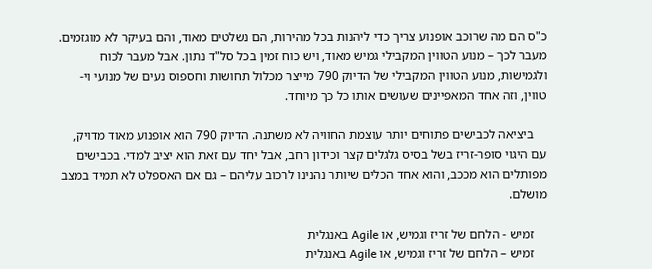כ"ס הם מה שרוכב אופנוע צריך כדי ליהנות בכל מהירות, הם נשלטים מאוד, והם בעיקר לא מוגזמים. מעבר לכך – מנוע הטווין המקבילי גמיש מאוד, ויש כוח זמין בכל סל"ד נתון. אבל מעבר לכוח ולגמישות, מנוע הטווין המקבילי של הדיוק 790 מייצר מכלול תחושות וחספוס נעים של מנועי וי-טווין, וזה אחד המאפיינים שעושים אותו כל כך מיוחד.

    ביציאה לכבישים פתוחים יותר עוצמת החוויה לא משתנה. הדיוק 790 הוא אופנוע מאוד מדויק, עם היגוי סופר-זריז בשל בסיס גלגלים קצר וכידון רחב, אבל יחד עם זאת הוא יציב למדי. בכבישים מפותלים הוא מככב, והוא אחד הכלים שיותר נהנינו לרכוב עליהם – גם אם האספלט לא תמיד במצב מושלם.

    זמיש - הלחם של זריז וגמיש, או Agile באנגלית
    זמיש – הלחם של זריז וגמיש, או Agile באנגלית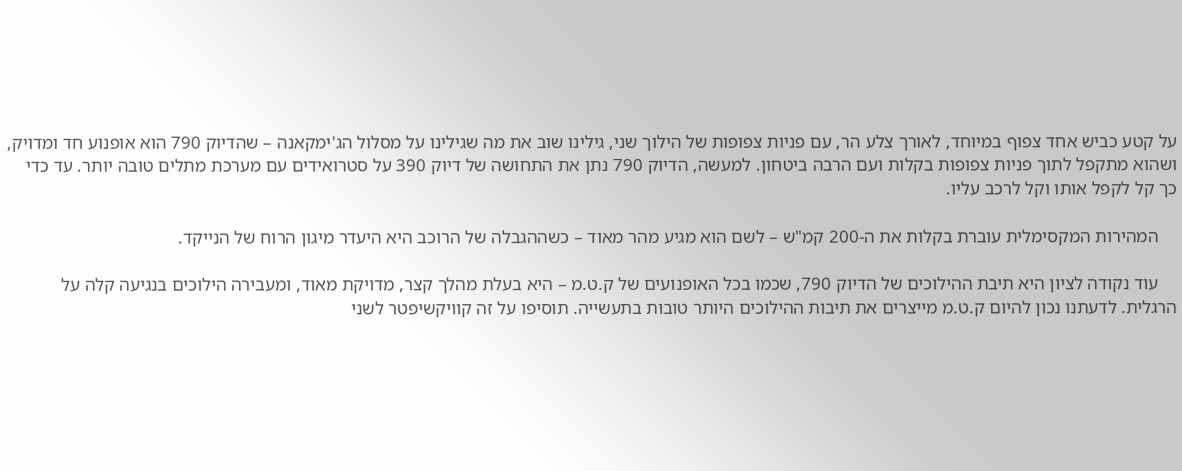על קטע כביש אחד צפוף במיוחד, לאורך צלע הר, עם פניות צפופות של הילוך שני, גילינו שוב את מה שגילינו על מסלול הג'ימקאנה – שהדיוק 790 הוא אופנוע חד ומדויק, ושהוא מתקפל לתוך פניות צפופות בקלות ועם הרבה ביטחון. למעשה, הדיוק 790 נתן את התחושה של דיוק 390 על סטרואידים עם מערכת מתלים טובה יותר. עד כדי כך קל לקפל אותו וקל לרכב עליו.

    המהירות המקסימלית עוברת בקלות את ה-200 קמ"ש – לשם הוא מגיע מהר מאוד – כשההגבלה של הרוכב היא היעדר מיגון הרוח של הנייקד.

    עוד נקודה לציון היא תיבת ההילוכים של הדיוק 790, שכמו בכל האופנועים של ק.ט.מ – היא בעלת מהלך קצר, מדויקת מאוד, ומעבירה הילוכים בנגיעה קלה על הרגלית. לדעתנו נכון להיום ק.ט.מ מייצרים את תיבות ההילוכים היותר טובות בתעשייה. תוסיפו על זה קוויקשיפטר לשני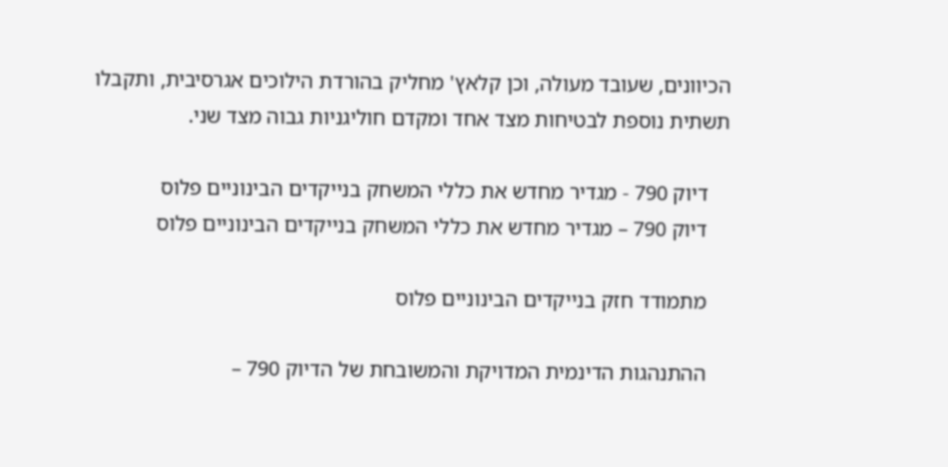הכיוונים, שעובד מעולה, וכן קלאץ' מחליק בהורדת הילוכים אגרסיבית, ותקבלו תשתית נוספת לבטיחות מצד אחד ומקדם חוליגניות גבוה מצד שני.

    דיוק 790 - מגדיר מחדש את כללי המשחק בנייקדים הבינוניים פלוס
    דיוק 790 – מגדיר מחדש את כללי המשחק בנייקדים הבינוניים פלוס

    מתמודד חזק בנייקדים הבינוניים פלוס

    ההתנהגות הדינמית המדויקת והמשובחת של הדיוק 790 –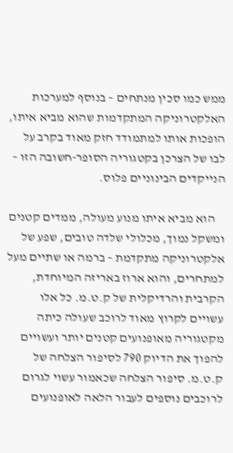ממש כמו סכין מנתחים – בנוסף למערכות האלקטרוניקה המתקדמות שהוא מביא איתו, הופכות אותו למתמודד חזק מאוד בקרב על לבו של הצרכן בקטגוריה הסופר-חשובה הזו – הנייקדים הבינוניים פלוס.

    הוא מביא איתו מנוע מעולה, ממדים קטנים ומשקל נמוך, מכלולי שלדה טובים, שפע של אלקטרוניקה מתקדמת – ברמה או שתיים מעל למתחרים, והוא ארוז באריזה המיוחדת, הקרבית והרדיקלית של ק.ט.מ. כל אלו עשויים לקרוץ מאוד לרוכב שעולה כיתה מקטגוריה מאופנועים קטנים יותר ועשויים להפוך את הדיוק 790 לסיפור הצלחה של ק.ט.מ. סיפור הצלחה שכאמור עשוי לגרום לרוכבים נוספים לעבור הלאה לאופנועים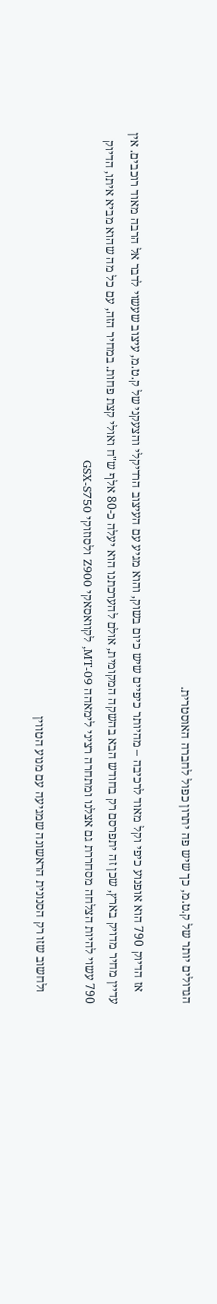הגדולים יותר של ק.ט.מ, כך שיש פה יתרון כפול לחברה האוסטרית.

    אז הדיוק 790 הוא אופנוע כיפי וקל מאוד לרכיבה – מהיותר כיפיים שיש כיום בשוק, והוא מגיע עם העיצוב הרדיקלי והצעקני של ק.ט.מ, עיצוב שעשוי לדבר אל הרבה מאוד רוכבים. אין עדיין מחיר מדויק בארץ, שכן זה יתפרסם רק בחודש הבא בהשקה המקומית, אולם להערכתנו הוא יעלה כ-80 אלף ש"ח ואולי קצת פחות. במחיר הזה, עם כל מה שהוא מביא איתו, הדיוק 790 עשוי להיות הצלחה מסחררת גם אצלנו ומתחרה רציני לימאהה MT-09, לקוואסאקי Z900 ולסוזוקי GSX-S750

    ולחשוב שזו רק הסנונית הראשונה שמגיעה עם מנוע הטווין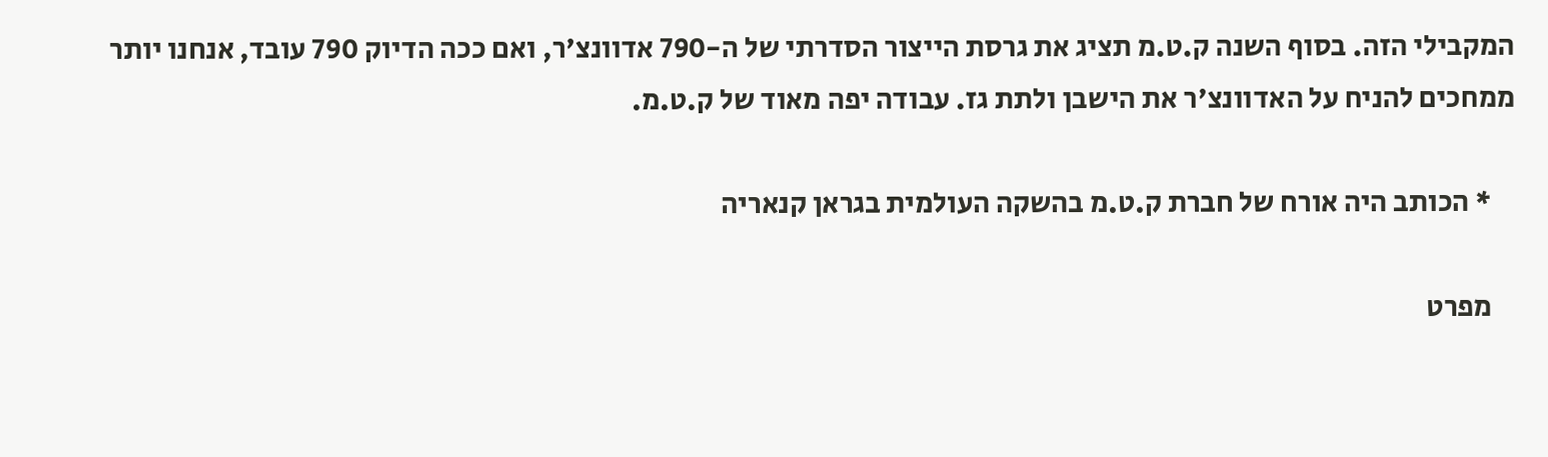המקבילי הזה. בסוף השנה ק.ט.מ תציג את גרסת הייצור הסדרתי של ה-790 אדוונצ'ר, ואם ככה הדיוק 790 עובד, אנחנו יותר ממחכים להניח על האדוונצ'ר את הישבן ולתת גז. עבודה יפה מאוד של ק.ט.מ.

    * הכותב היה אורח של חברת ק.ט.מ בהשקה העולמית בגראן קנאריה

    מפרט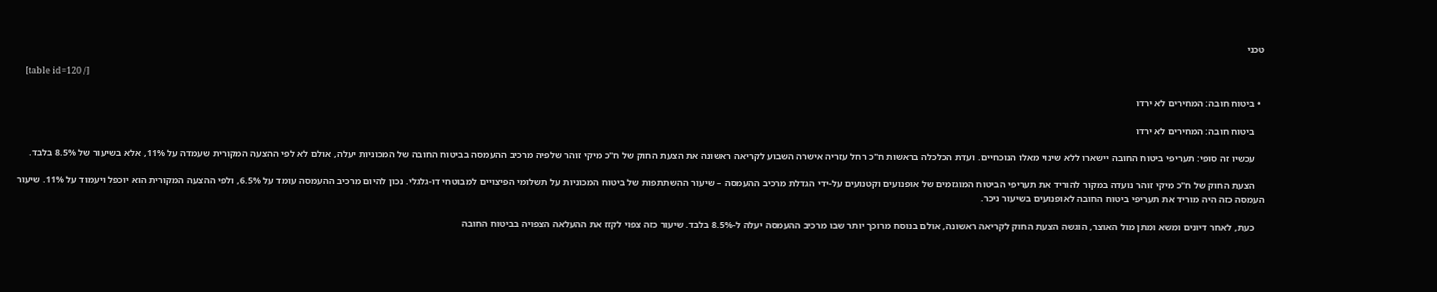טכני

    [table id=120 /]

  • ביטוח חובה: המחירים לא ירדו

    ביטוח חובה: המחירים לא ירדו

    עכשיו זה סופי: תעריפי ביטוח החובה יישארו ללא שינוי מאלו הנוכחיים. ועדת הכלכלה בראשות ח"כ רחל עזריה אישרה השבוע לקריאה ראשונה את הצעת החוק של ח"כ מיקי זוהר שלפיה מרכיב ההעמסה בביטוח החובה של המכוניות יעלה, אולם לא לפי ההצעה המקורית שעמדה על 11%, אלא בשיעור של 8.5% בלבד.

    הצעת החוק של ח"כ מיקי זוהר נועדה במקור להוריד את תעריפי הביטוח המוגזמים של אופנועים וקטנועים על-ידי הגדלת מרכיב ההעמסה – שיעור ההשתתפות של ביטוח המכוניות על תשלומי הפיצויים למבוטחי דו-גלגלי. נכון להיום מרכיב ההעמסה עומד על 6.5%, ולפי ההצעה המקורית הוא יוכפל ויעמוד על 11%. שיעור העמסה כזה היה מוריד את תעריפי ביטוח החובה לאופנועים בשיעור ניכר.

    כעת, לאחר דיונים ומשא ומתן מול האוצר, הוגשה הצעת החוק לקריאה ראשונה, אולם בנוסח מרוכך יותר שבו מרכיב ההעמסה יעלה ל-8.5% בלבד. שיעור כזה צפוי לקזז את ההעלאה הצפויה בביטוח החובה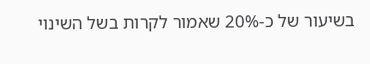בשיעור של כ-20% שאמור לקרות בשל השינוי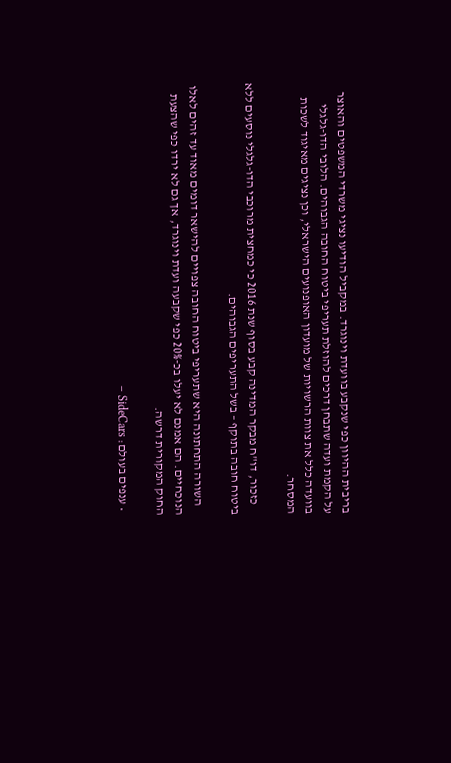בריבית ההיוון כפי שנקבע בוועדת וינוגרד. במקביל הודיעו נציגי משרדי המשפטים והאוצר על הקמת ועדה שתבחן דרכים להוזלת תעריפי ביטוח החובה הגבוהים. הלובי הדו-גלגלי בוועדה כלל את צוות הרשויות של מועדון האופנועים הישראלי, וכן נציגים מאיגוד לשכות המסחר.

    כזכור, דו"ח מבקר המדינה קבע בסוף שנת 2016 כי כמחצית מרוכבי הדו-גלגלי נוסעים ללא ביטוח חובה בתוקף – בשל התעריפים הגבוהים.

    השורה התחתונה היא שתעריפי ביטוח החובה צפויים להישאר דומים מאוד עד זהים לאלו הנוכחיים. הם אמנם לא יעלו בכ-20% כפי שקבעה ועדת וינוגרד, אך גם לא ירדו כפי שהצעת החוק המקורית דרשה.

  • ענפים בעולם: SideCars –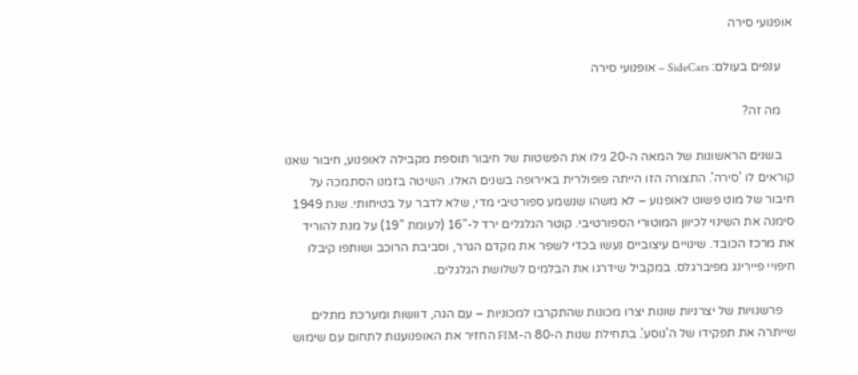אופנועי סירה

    ענפים בעולם: SideCars – אופנועי סירה

    מה זה?

    בשנים הראשונות של המאה ה-20 גילו את הפשטות של חיבור תוספת מקבילה לאופנוע, חיבור שאנו קוראים לו 'סירה'. התצורה הזו הייתה פופולרית באירופה בשנים האלו. השיטה בזמנו הסתמכה על חיבור של מוט פשוט לאופנוע – לא משהו שנשמע ספורטיבי מדי, שלא לדבר על בטיחותי. שנת 1949 סימנה את השינוי לכיוון המוטורי הספורטיבי. קוטר הגלגלים ירד ל-"16 (לעומת "19) על מנת להוריד את מרכז הכובד. שינויים עיצוביים נעשו בכדי לשפר את מקדם הגרר, וסביבת הרוכב ושותפו קיבלו חיפויי פיירינג מפיברגלס. במקביל שידרגו את הבלמים לשלושת הגלגלים.

    פרשנויות של יצרניות שונות יצרו מכונות שהתקרבו למכוניות – עם הגה, דוושות ומערכת מתלים שייתרה את תפקידו של ה'נוסע'. בתחילת שנות ה-80 ה-FIM החזיר את האופנוענות לתחום עם שימוש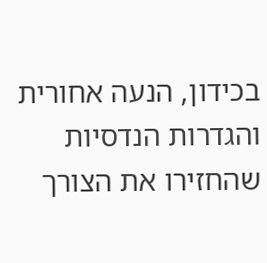בכידון, הנעה אחורית והגדרות הנדסיות שהחזירו את הצורך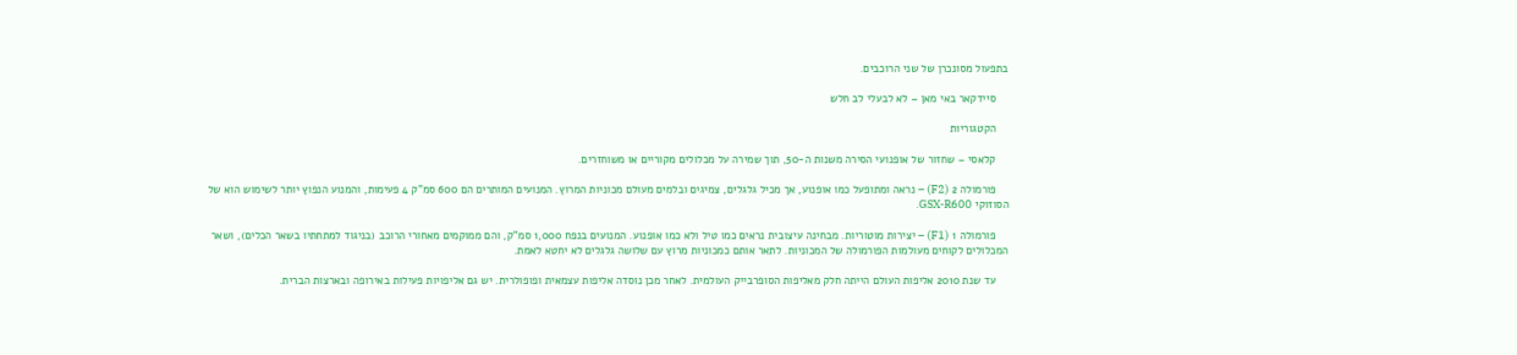בתפעול מסונכרן של שני הרוכבים.

    סיידקאר באי מאן – לא לבעלי לב חלש

    הקטגוריות

    קלאסי – שחזור של אופנועי הסירה משנות ה-50, תוך שמירה על מכלולים מקוריים או משוחזרים.

    פורמולה 2 (F2) – נראה ומתופעל כמו אופנוע, אך מכיל גלגלים, צמיגים ובלמים מעולם מכוניות המרוץ. המנועים המותרים הם 600 סמ"ק 4 פעימות, והמנוע הנפוץ יותר לשימוש הוא של הסוזוקי GSX-R600.

    פורמולה 1 (F1) – יצירות מוטוריות. מבחינה עיצובית נראים כמו טיל ולא כמו אופנוע. המנועים בנפח 1,000 סמ"ק, והם ממוקמים מאחורי הרוכב (בניגוד למתחתיו בשאר הכלים), ושאר המכלולים לקוחים מעולמות הפורמולה של המכוניות. לתאר אותם כמכוניות מרוץ עם שלושה גלגלים לא יחטא לאמת.

    עד שנת 2010 אליפות העולם הייתה חלק מאליפות הסופרבייק העולמית. לאחר מכן נוסדה אליפות עצמאית ופופולרית. יש גם אליפויות פעילות באירופה ובארצות הברית.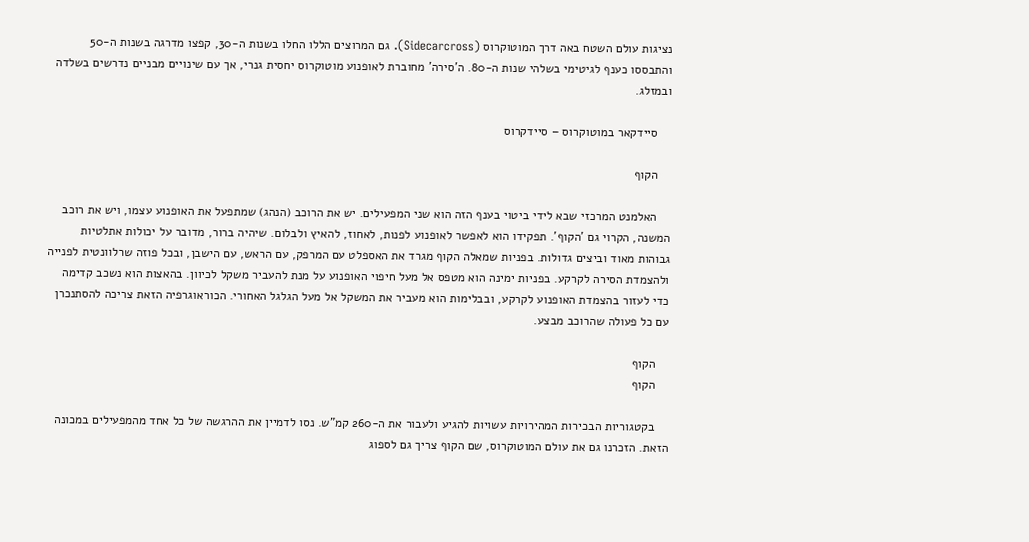נציגות עולם השטח באה דרך המוטוקרוס (Sidecarcross). גם המרוצים הללו החלו בשנות ה-30, קפצו מדרגה בשנות ה-50 והתבססו כענף לגיטימי בשלהי שנות ה-80. ה'סירה' מחוברת לאופנוע מוטוקרוס יחסית גנרי, אך עם שינויים מבניים נדרשים בשלדה ובמזלג.

    סיידקאר במוטוקרוס – סיידקרוס

    הקוף

    האלמנט המרכזי שבא לידי ביטוי בענף הזה הוא שני המפעילים. יש את הרוכב (הנהג) שמתפעל את האופנוע עצמו, ויש את רוכב המשנה, הקרוי גם 'הקוף'. תפקידו הוא לאפשר לאופנוע לפנות, לאחוז, להאיץ ולבלום. שיהיה ברור, מדובר על יכולות אתלטיות גבוהות מאוד וביצים גדולות. בפניות שמאלה הקוף מגרד את האספלט עם המרפק, עם הראש, עם הישבן, ובכל פוזה שרלוונטית לפנייה ולהצמדת הסירה לקרקע. בפניות ימינה הוא מטפס אל מעל חיפוי האופנוע על מנת להעביר משקל לכיוון. בהאצות הוא נשכב קדימה כדי לעזור בהצמדת האופנוע לקרקע, ובבלימות הוא מעביר את המשקל אל מעל הגלגל האחורי. הכוראוגרפיה הזאת צריכה להסתנכרן עם כל פעולה שהרוכב מבצע.

    הקוף
    הקוף

    בקטגוריות הבכירות המהירויות עשויות להגיע ולעבור את ה-260 קמ"ש. נסו לדמיין את ההרגשה של כל אחד מהמפעילים במכונה הזאת. הזכרנו גם את עולם המוטוקרוס, שם הקוף צריך גם לספוג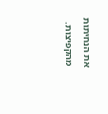את הנחיתות מהקפיצות.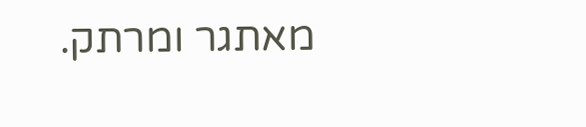מאתגר ומרתק.